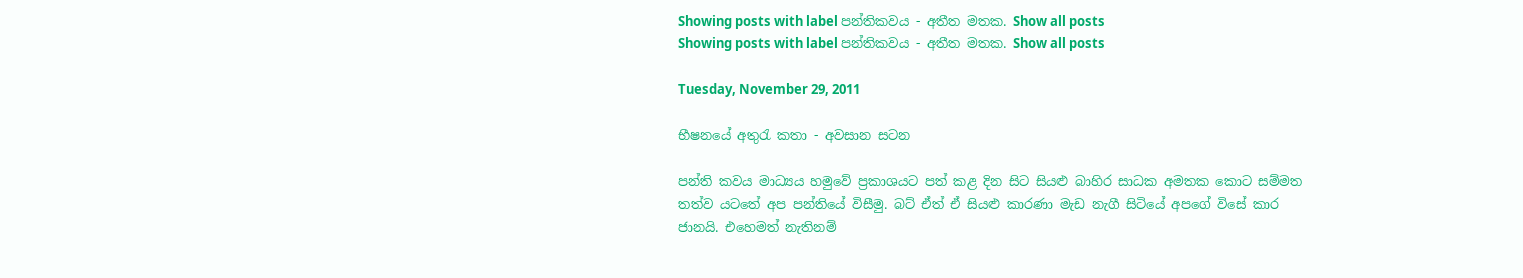Showing posts with label පන්තිකවය - අතීත මතක. Show all posts
Showing posts with label පන්තිකවය - අතීත මතක. Show all posts

Tuesday, November 29, 2011

භීෂනයේ අතුරැ කතා - අවසාන සටන

පන්ති කවය මාධ්‍යය හමුවේ ප්‍රකාශයට පත් කළ දින සිට සියළු බාහිර සාධක අමතක කොට සම්මත තත්ව යටතේ අප පන්තියේ විසීමු. බට් ඒත් ඒ සියළු කාරණා මැඩ නැගී සිටියේ අ‍පගේ විසේ කාර ජානයි. එහෙමත් නැතිනම්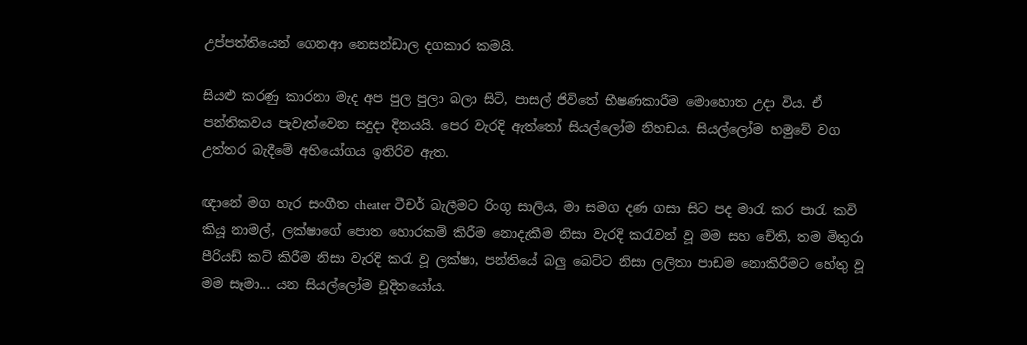උප්පත්තියෙන් ගෙනආ නෙසන්ඩාල දගකාර කමයි.

සියළු කරණු කාරනා මැද අප පුල පුලා බලා සිටි, පාසල් ජිවිතේ භීෂණකාරීම මොහොත උදා විය. ඒ පන්තිකවය පැවැත්වෙන සදුදා දිනයයි. පෙර වැරදි ඇත්තෝ සියල්ලෝම නිහඩය. සියල්ලෝම හමුවේ වග උත්තර බැදීමේ අභියෝගය ඉතිරිව ඇත.

ඥානේ මග හැර සංගීත cheater ටීචර් බැලීමට රිංගූ සාලිය, මා සමග දණ ගසා සිට පද මාරැ කර පාරැ කවි කියූ නාමල්, ලක්ෂාගේ පොත හොරකම් කිරීම නොදැකීම නිසා වැරදි කරැවන් වූ මම සහ චේති, තම මිතුරා පීරියඩ් කට් කිරීම නිසා වැරදි කරැ වූ ලක්ෂා, පන්තියේ බලු බෙට්ට නිසා ලලිතා පාඩම නොකිරීමට හේතු වූ මම සෑමා... යන සියල්ලෝම චූදිතයෝය.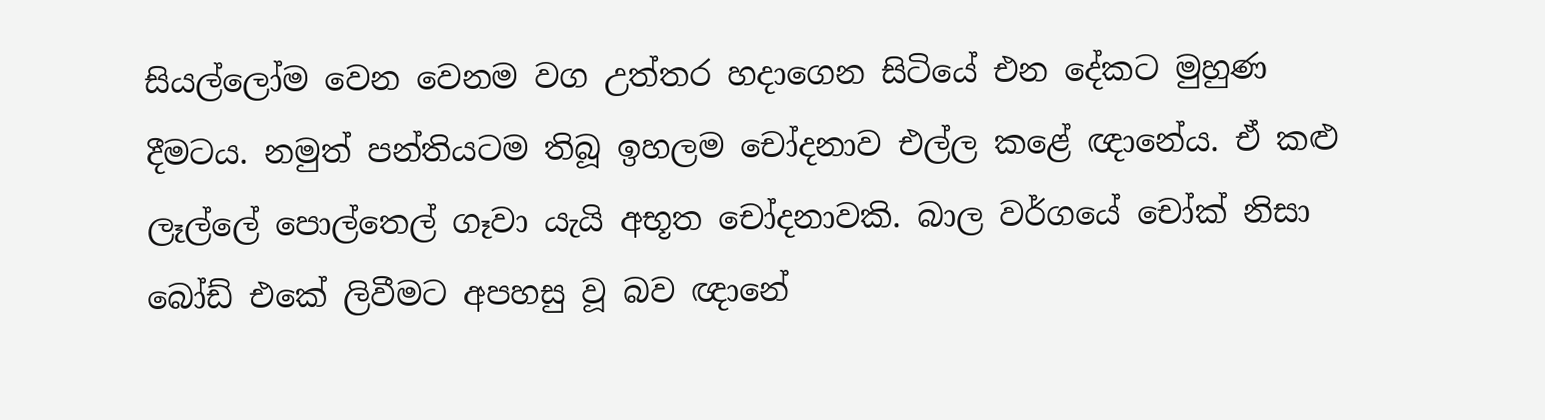සියල්ලෝම වෙන වෙනම වග උත්තර හදාගෙන සිටියේ එන දේකට මුහුණ දීමටය. නමුත් පන්තියටම තිබූ ඉහලම චෝදනාව එල්ල කළේ ඥානේය. ඒ කළු ලෑල්ලේ පොල්තෙල් ගෑවා යැයි අභූත චෝදනාවකි. බාල වර්ගයේ චෝක් නිසා බෝඩ් එකේ ලිවීමට අපහසු වූ බව ඥානේ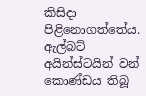කිසිදා පිළිනොගත්තේය. ඇල්බට් අයින්ස්ටයින් වන් කොණ්ඩය තිබූ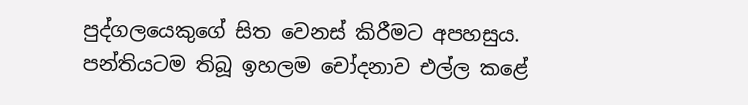පුද්ගලයෙකුගේ සිත වෙනස් කිරීමට අපහසුය.
පන්තියටම තිබූ ඉහලම චෝදනාව එල්ල කළේ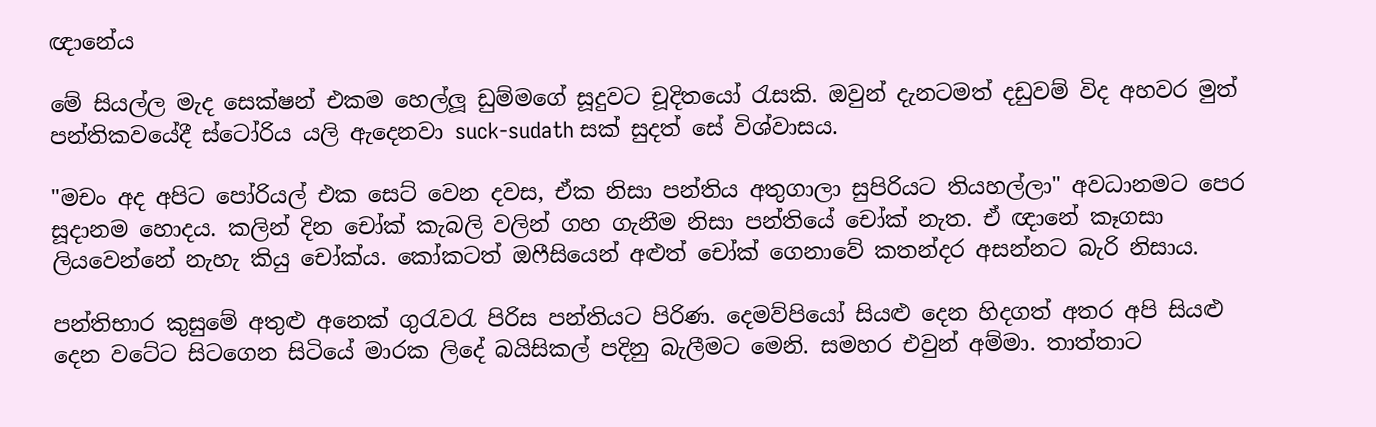ඥානේය

මේ සියල්ල මැද සෙක්ෂන් එකම හෙල්ලූ ඩුම්මගේ සූදුවට චූදිතයෝ රැසකි. ඔවුන් දැනටමත් දඩුවම් විද අහවර මුත් පන්තිකවයේදී ස්ටෝරිය යලි ඇදෙනවා suck-sudath සක් සුදත් සේ විශ්වාසය.

"මචං අද අපිට පෝරියල් එක සෙට් වෙන දවස, ඒක නිසා පන්තිය අතුගාලා සුපිරියට තියහල්ලා" අවධානමට පෙර සූදානම හොදය. කලින් දින චෝක් කැබලි වලින් ගහ ගැනීම නිසා පන්තියේ චෝක් නැත. ඒ ඥානේ කෑගසා ලියවෙන්නේ නැහැ කියු චෝක්ය. කෝකටත් ඔෆීසියෙන් අළුත් චෝක් ‍ගෙනාවේ කතන්දර අසන්නට බැරි නිසාය.

පන්තිභාර කුසුමේ අතුළු අනෙක් ගුරැවරැ පිරිස පන්තියට පිරිණ. දෙමව්පියෝ සියළු දෙන හිදගත් අතර අපි සියළු දෙන වටේට සිටගෙන සිටියේ මාරක ලිදේ බයිසිකල් පදිනු බැලීමට මෙනි. සමහර එවුන් අම්මා. තාත්තාට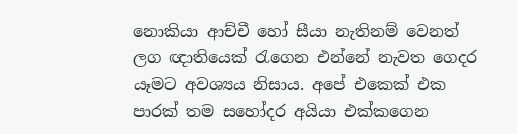නොකියා ආච්චී හෝ සීයා නැතිනම් වෙනත් ලග ඥාතියෙක් රැගෙන එන්නේ නැවත ගෙදර යෑමට අවශ්‍යය නිසාය. අපේ එකෙක් එක පාරක් තම සහෝදර අයියා එක්කගෙන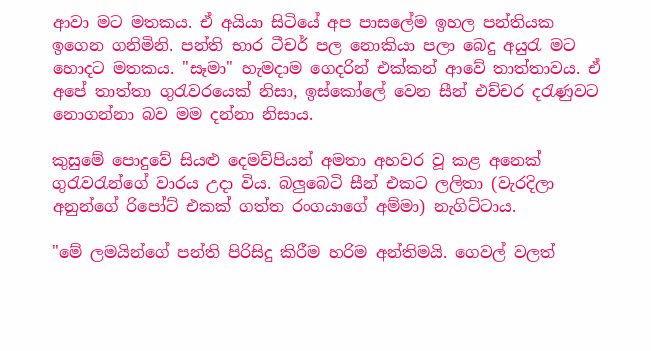ආවා මට මතකය. ඒ අයියා සිටියේ අප පාසලේම ඉහල පන්තියක ඉගෙන ගනිමිනි. පන්ති භාර ටීචර් පල නොකියා පලා බෙදු අයුරැ මට හොදට මතකය. "සෑමා" හැමදාම ගෙදරින් එක්කන් ආවේ තාත්තාවය. ඒ අපේ තාත්තා ගුරැවරයෙක් නිසා, ඉස්කෝලේ වෙන සීන් එච්චර දරැණුවට නොගන්නා බව මම දන්නා නිසාය.

කුසුමේ පොදුවේ සියළු දෙමව්පියන් අමතා අහවර වූ කළ අනෙක් ගුරැවරැන්ගේ වාරය උදා විය. බලුබෙටි සීන් එකට ලලිතා (වැරදිලා අනුන්ගේ රිපෝට් එකක් ගත්ත රංගයාගේ අම්මා) නැගිට්ටාය.

"මේ ලමයින්ගේ පන්ති පිරිසිදු කිරීම හරිම අන්තිමයි. ගෙවල් වලත්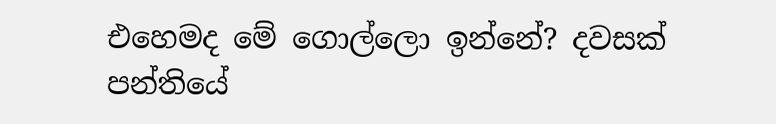එහෙමද මේ ගොල්ලො ඉන්නේ? දවසක් පන්තියේ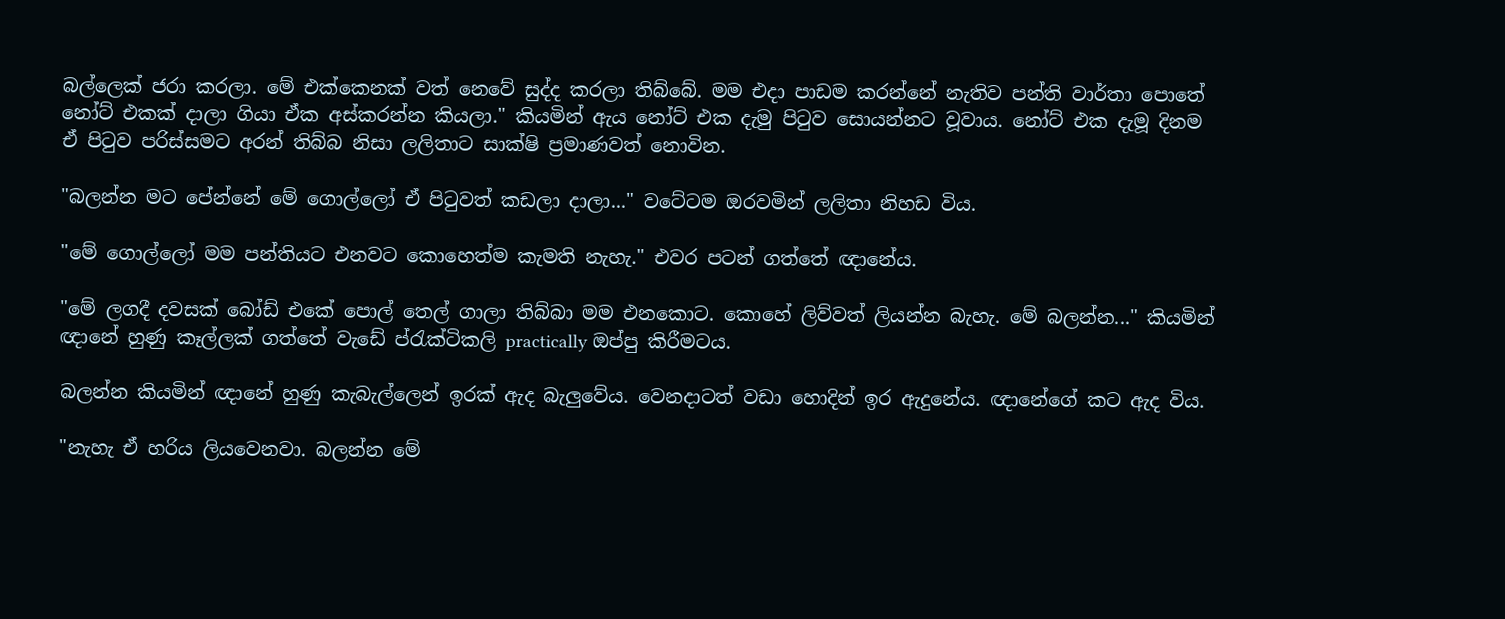බල්ලෙක් ජරා කරලා. මේ ‍එක්කෙනක් වත් නෙවේ සුද්ද කරලා තිබ්බේ. මම එදා පාඩම කරන්නේ නැතිව පන්ති වාර්තා පොතේ නෝට් එකක් දාලා ගියා ඒක අස්කරන්න කියලා." කියමින් ඇය නෝට් එක දැමු පිටුව සොයන්නට වූවාය. නෝට් එක දැමූ දිනම ඒ පිටුව පරිස්සමට අරන් තිබ්බ නිසා ලලිතාට සාක්ෂි ප්‍රමාණවත් නොවින.

"බලන්න මට පේන්නේ මේ ගොල්ලෝ ඒ පිටුවත් කඩලා දාලා..." වටේටම ඔරවමින් ලලිතා නිහඩ විය.

"මේ ගොල්ලෝ මම පන්තියට එනවට කොහෙත්ම කැමති නැහැ." එව‍ර පටන් ගත්තේ ඥානේය.

"මේ ලගදී දවසක් බෝඩ් එකේ පොල් තෙල් ගාලා තිබ්බා මම එනකොට. කොහේ ලිව්වත් ලියන්න බැහැ. මේ බලන්න..." කියමින් ඥානේ හුණු කෑල්ලක් ගත්තේ වැඩේ ‍ප්රැක්ටිකලි practically ඔප්පු කිරීමටය.

බලන්න කියමින් ඥානේ හුණු කැබැල්ලෙන් ඉරක් ඇද බැලුවේය. වෙනදාටත් වඩා හොදින් ඉර ඇදුනේය. ඥානේගේ කට ඇද විය.

"නැහැ ඒ හරිය ලියවෙනවා. බලන්න මේ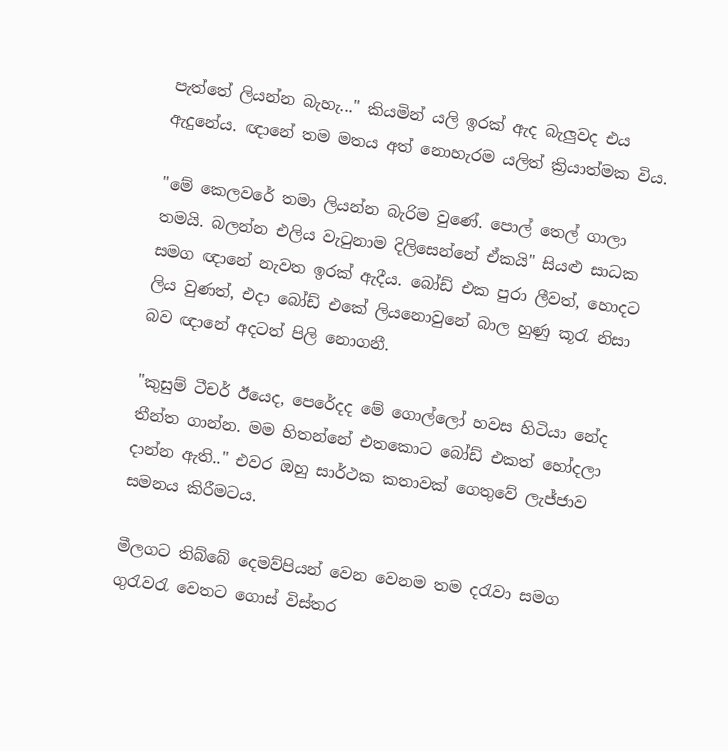පැත්තේ ලියන්න බැහැ..." කියමින් යලි ඉරක් ඇද බැලුවද එය ඇදුනේය. ඥානේ තම මතය අත් නොහැරම යලිත් ක්‍රියාත්මක විය.

"මේ කෙලවරේ තමා ලියන්න බැරිම වුණේ. පොල් තෙල් ගාලා තමයි. බලන්න එලිය වැටුනාම දිලිසෙන්නේ ඒකයි" සියළු සාධක සමග ඥානේ නැවත ඉරක් ඇදීය. බෝඩ් එක පුරා ලීවත්, හොදට ලිය වුණත්, එදා බෝඩ් එකේ ලියනොවුනේ බාල හුණු කූරැ නිසා බව ඥානේ අදටත් පිලි නොගනී.

"කුසුම් ටීචර් ඊයෙද, පෙරේදද මේ ගොල්ලෝ හවස හිටියා නේද තීන්ත ගාන්න. මම හිතන්නේ එතකොට බෝඩ් එකත් හෝදලා දාන්න ඇති.." එවර ඔහු සාර්ථක කතාවක් ගෙතුවේ ලැජ්ජාව සමනය කිරීමටය.

මීලගට තිබ්බේ දෙමව්පියන් වෙන වෙනම තම දරැවා සමග ගුරැවරැ වෙතට ගොස් විස්තර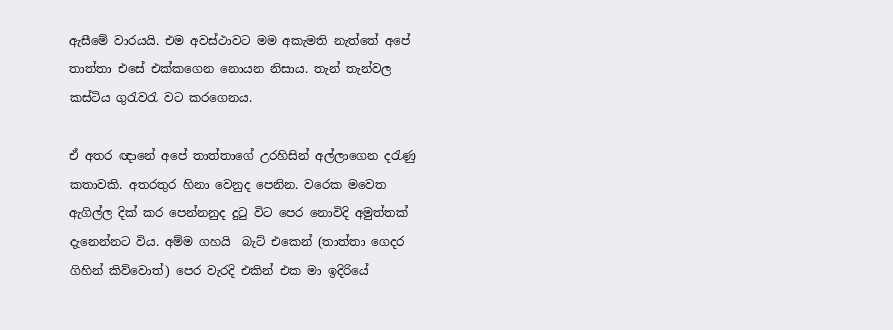ඇසීමේ වාරයයි. එම අවස්ථාවට මම අකැමති නැත්තේ අපේ තාත්තා ‍එසේ එක්කගෙන නොයන නිසාය. තැන් තැන්වල කස්ටිය ගුරැවරැ වට කරගෙනය.

ඒ අතර ඥානේ අපේ තාත්තාගේ උරහිසින් අල්ලාගෙන දරැණු කතාවකි. අතරතුර හිනා වෙනුද පෙනින. වරෙක මවෙත ඇගිල්ල දික් කර පෙන්නනුද දුටු විට පෙර නොවිදි අමුත්තක් දැනෙන්නට විය. අම්ම ගහයි  බැට් එකෙන් (තාත්තා ගෙදර ගිහින් කිව්වොත්) පෙර වැරදි එකින් එක මා ඉදිරියේ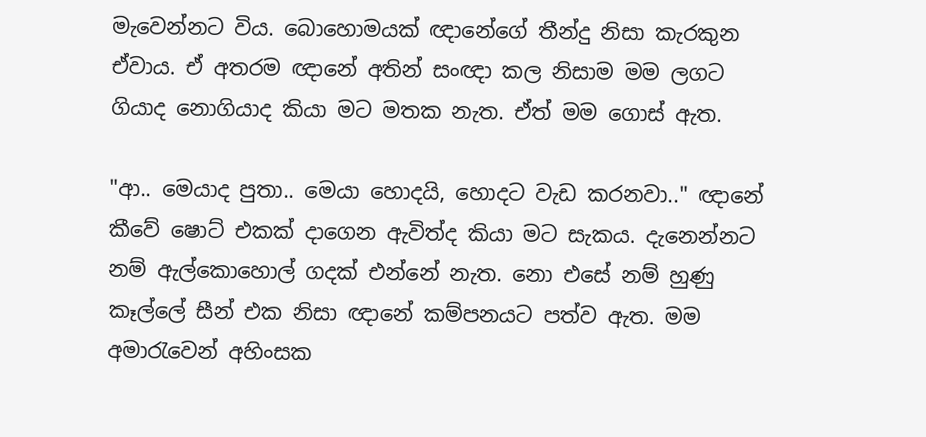මැවෙන්නට විය. බොහොමයක් ඥානේගේ තීන්දු නිසා කැරකුන ඒවාය. ඒ අතරම ඥානේ අතින් සංඥා කල නිසාම මම ලගට ගියාද නොගියාද කියා මට මතක නැත. ඒත් මම ගොස් ඇත.

"ආ.. මෙයාද පුතා.. මෙයා හොදයි, හොදට වැඩ කරනවා.." ඥානේ කීවේ ෂොට් එකක් දාගෙන ඇවිත්ද කියා මට සැකය. දැනෙන්නට නම් ඇල්කොහොල් ගදක් එන්නේ නැත. නො එසේ නම් හුණු කෑල්ලේ සීන් එක නිසා ඥානේ කම්පනයට පත්ව ඇත. මම අමාරැවෙන් අහිංසක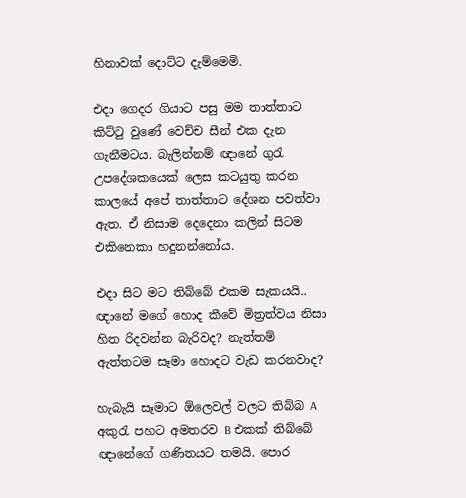හිනාවක් දොට්ට දැම්මෙමි.

එදා ගෙදර ගියාට පසු මම තාත්තාට කිට්ටු වුණේ වෙච්ච සීන් එක දැන ගැනීමටය. බැලින්නම් ඥානේ ගුරැ උපදේශකයෙක් ලෙස කටයුතු කරන කාලයේ අපේ තාත්තාට දේශන පවත්වා ඇත. ඒ නිසාම දෙදෙනා කලින් සිටම එකිනෙකා හදුනන්නෝය.

එදා සිට මට තිබ්බේ එකම සැකයයි.. ඥානේ මගේ හොද කීවේ මිත්‍රත්වය නිසා හිත රිදවන්න බැරිවද? නැත්තම් ඇත්තටම සෑමා හොදට වැඩ කරනවාද?

හැබැයි සෑමාට ඕලෙවල් වලට තිබ්බ A අකුරැ පහට අමතරව B එකක් තිබ්බේ ඥානේගේ ගණිතයට තමයි. පොර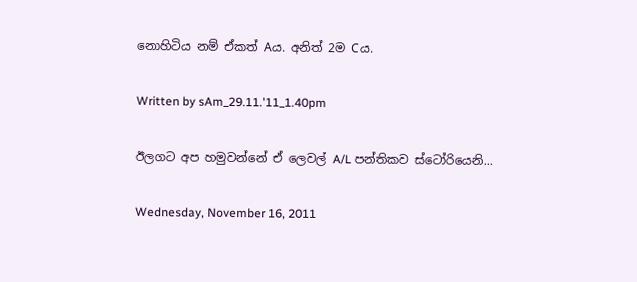නොහිටිය නම් ඒකත් Aය. අනිත් 2ම Cය.

Written by sAm_29.11.'11_1.40pm

ඊලගට අප හමුවන්නේ ඒ ලෙවල් A/L පන්තිකව ස්ටෝරියෙනි...

Wednesday, November 16, 2011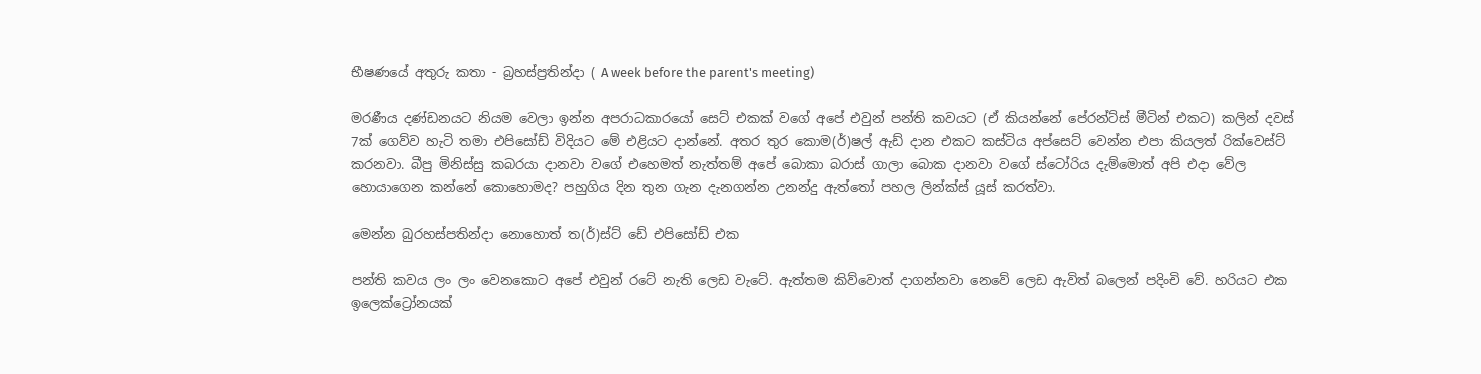භීෂණයේ අතුරු කතා - බ්‍රහස්ප්‍රතින්දා ( A week before the parent's meeting)

මරණීය‍ දණ්ඩනයට නියම වෙලා ඉන්න අපරාධකාරයෝ සෙට් එකක් වගේ අපේ එවුන් පන්ති කවයට (ඒ කියන්නේ පේරන්ට්ස් මීටින් එකට) කලින් දවස් 7ක් ගෙව්ව හැටි තමා එපිසෝඩ් විදියට මේ එළියට දාන්නේ. අතර තුර ‍කොම(ර්)ෂල් ඇඩ් දාන එකට කස්ටිය අප්සෙට් වෙන්න එපා කියලත් රික්වෙස්ට් කරනවා. බීපු මිනිස්සු කබරයා දානවා වගේ එහෙමත් නැත්තම් අපේ බොකා බරාස් ගාලා බොක දානවා වගේ ස්ටෝරිය දැම්මොත් අපි එදා වේල හොයාගෙන කන්නේ කොහොමද? පහුගිය දින තුන ගැන දැනගන්න උනන්දු ඇත්තෝ පහල ලින්ක්ස් යූස් කරත්වා.

මෙන්න බුරහස්පතින්දා නොහොත් ත(ර්)ස්ට් ඩේ එපිසෝඩ් එක

පන්ති කවය ලං ලං වෙනකොට අපේ එවුන් රටේ නැති ලෙඩ වැටේ. ඇත්තම කිව්වොත් දාගන්නවා නෙවේ ලෙඩ ඇවිත් බලෙන් පදිංචි වේ. හරියට එක ඉලෙක්ට්‍රෝනයක්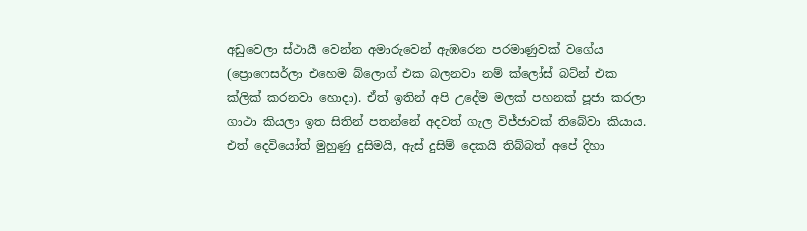අඩුවෙලා ස්ථායී වෙන්න අමාරුවෙන් ඇඹරෙන පරමාණුවක් වගේය (ප්‍රොෆෙසර්ලා එහෙම බ්ලොග් එක බලනවා නම් ක්ලෝස් බට්න් එක ක්ලික් කරනවා හොදා). ඒත් ඉතින් අපි උදේම මලක් පහනක් පූජා කරලා ගාථා කියලා ඉත සිතින් පතන්නේ අදවත් ගැල විජ්ජාවක් තිබේවා කියාය. එත් දෙවියෝත් මුහුණු දුසිමයි, ඇස් දුසිම් දෙකයි තිබ්බත් අපේ දිහා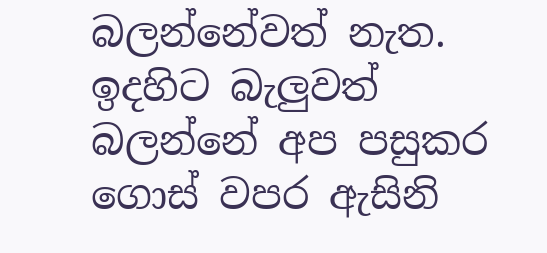බලන්නේවත් නැත. ඉදහිට බැලුවත් බලන්නේ අප පසුකර ගොස් වපර ඇසිනි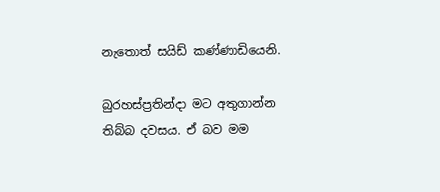නැතොත් සයිඩ් කණ්ණාඩියෙනි.

බුරහස්ප්‍රතින්දා මට අතුගාන්න තිබ්බ දවසය. ඒ බව මම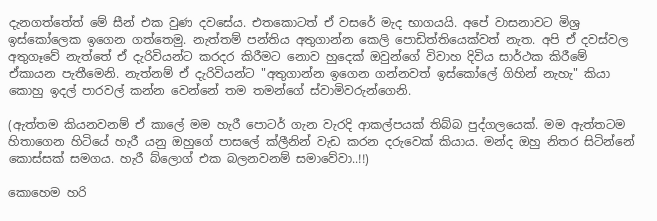දැනගත්තේත් මේ සීන් එක වුණ දවසේය. එතකොටත් ඒ වසරේ මැද භාගයයි. අපේ වාසනාවට මිශ්‍ර ඉස්කෝලෙක ඉගෙන ගත්තෙමු. නැත්තම් පන්තිය අතුගාන්න කෙලි පොඩිත්තියෙක්වත් නැත. අපි ඒ දවස්වල අතුගෑවේ නැත්තේ ඒ දැරිවියන්ට කරදර කිරීමට නොව හුදෙක් ඔවුන්ගේ විවාහ දිවිය සාර්ථක කිරීමේ ඒකායන පැතීමෙනි. නැත්නම් ඒ දැරිවියන්ට "අතුගාන්න ඉගෙන ගන්නවත් ඉස්කෝලේ ගිහින් නැහැ" කියා කොහු ඉදල් පාරවල් කන්න වෙන්නේ තම තමන්ගේ ස්වාමිවරුන්ගෙනි.

(ඇත්තම කියනවනම් ඒ කාලේ මම හැරී පොටර් ගැන වැරදි ආකල්පයක් තිබ්බ පුද්ගලයෙක්. මම ඇත්තටම හිතාගෙන හිටියේ හැරී යනු ඔහුගේ පාසලේ ක්ලීනින් වැඩ කරන දරුවෙක් කියාය. මන්ද ඔහු නිතර සිටින්නේ කොස්සක් සමගය. හැරී බ්ලොග් එක බලනවනම් සමාවේවා..!!)

කොහෙම හරි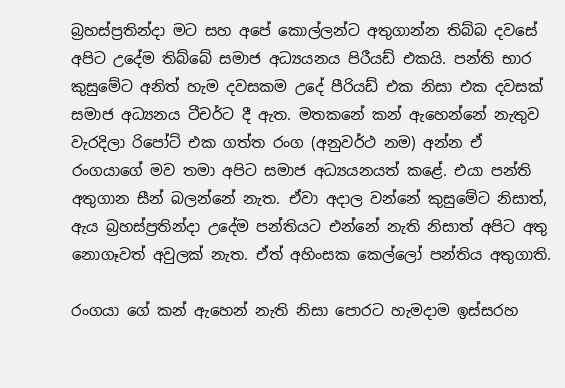බ්‍රහස්ප්‍රතින්දා මට සහ අපේ කොල්ලන්ට අතුගාන්න තිබ්බ දවසේ අපිට උදේම තිබ්බේ සමාජ අධ්‍යයනය පිරීයඩ් එකයි. පන්ති භාර කුසුමේට අනිත් හැම දවසකම උදේ පීරියඩ් එක නිසා එක දවසක් සමාජ අධ්‍යනය ටීචර්ට දී ඇත. මතකනේ කන් ඇහෙන්නේ නැතුව වැරදිලා රිපෝට් එක ගත්ත රංග (අනුවර්ථ නම) අන්න ඒ රංගයාගේ මව තමා අපිට සමාජ අධ්‍යයනයත් කළේ. එයා පන්ති අතුගාන සීන් බලන්නේ නැත. ඒවා අදාල වන්නේ කුසුමේට නිසාත්, ඇය බ්‍රහස්ප්‍රතින්දා උදේම පන්තියට එන්නේ නැති නිසාත් අපිට අතු නොගෑවත් අවුලක් නැත. ඒත් අහිංසක කෙල්ලෝ පන්තිය අතුගාති.

රංගයා ගේ කන් ඇහෙන් නැති නිසා පොරට හැමදාම ඉස්සරහ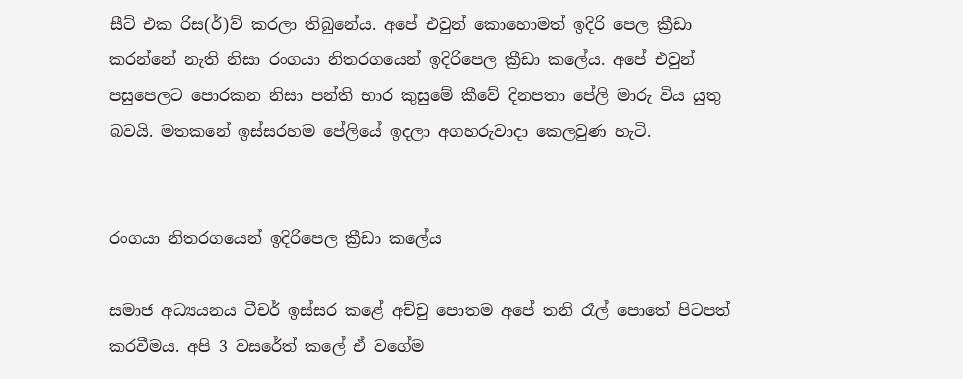සීට් එක රිස(ර්)ව් කරලා තිබුනේය. අපේ එවුන් කොහොමත් ඉදිරි පෙල ක්‍රීඩා කරන්නේ නැති නිසා රංගයා නිතර‍ගයෙන් ඉදිරිපෙල ක්‍රීඩා කලේය. අපේ එවුන් පසුපෙලට පොරකන නිසා පන්ති භාර කුසුමේ කීවේ දිනපතා පේලි මාරු විය යුතු බවයි. මත‍කනේ ඉස්සරහම පේලියේ ඉදලා අගහරුවාදා කෙලවුණ හැටි.


රංගයා නිතර‍ගයෙන් ඉදිරිපෙල ක්‍රීඩා කලේය

සමාජ අධ්‍යයනය ටීචර් ඉස්සර කළේ අච්චු පොතම අපේ තනි රෑල් පොතේ පිටපත් කරවීමය. අපි 3 වසරේත් කලේ ඒ වගේම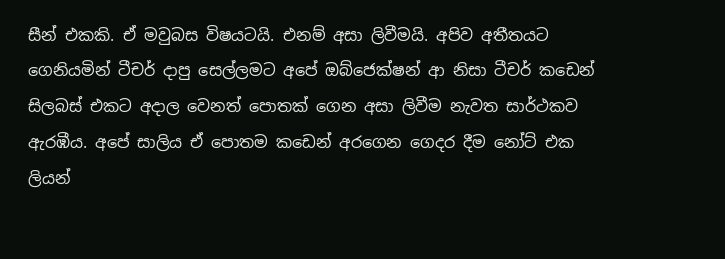සීන් එකකි. ඒ මවුබස විෂයටයි. එනම් අසා ලිවීමයි. අපිව අතීතයට ගෙනියමින් ටීචර් දාපු සෙල්ලමට අපේ ඔබ්ජෙක්ෂන් ආ නිසා ටීචර් කඩෙන් සිලබස් එකට අදාල වෙනත් පොතක් ගෙන අසා ලිවීම නැවත සාර්ථකව ඇරඹීය. අපේ සාලිය ඒ පොතම කඩෙන් අරගෙන ගෙදර දීම නෝට් එක ලියන්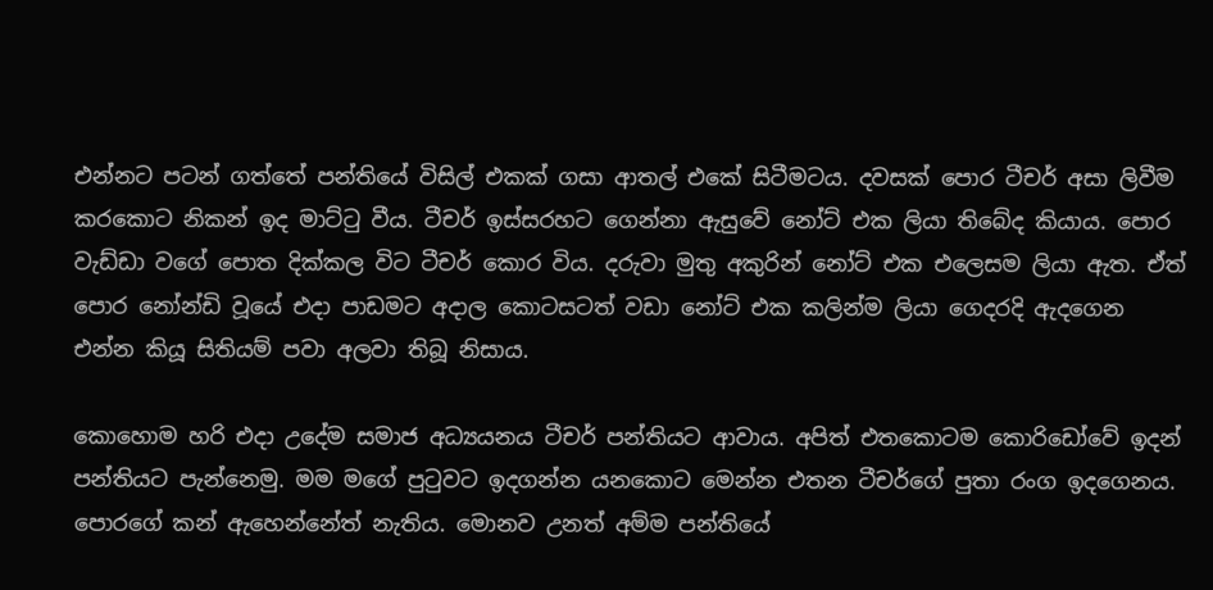එන්නට පටන් ගත්තේ පන්තියේ විසිල් එකක් ගසා ආතල් එකේ සිටීමටය. දවසක් පොර ටීචර් අසා ලිවීම කරකොට නිකන් ඉද මාට්ටු වීය. ටීචර් ඉස්සරහට ගෙන්නා ඇසුවේ නෝට් එක ලියා තිබේද කියාය. පොර වැඩ්ඩා වගේ පොත දික්කල විට ටීචර් කොර විය. දරුවා මුතු අකුරින් නෝට් එක ‍එලෙසම ලියා ඇත. ඒත් පොර නෝන්‍ඩි වූයේ එදා පාඩමට අදාල කොටසටත් වඩා නෝට් එක කලින්ම ලියා ගෙදරදි ඇදගෙන එන්න කියූ සිතියම් පවා අලවා තිබූ නිසාය.

කොහොම හරි එදා උදේම සමාජ අධ්‍යයනය ටීචර් පන්තියට ආවාය. අපිත් එතකොටම කොරිඩෝවේ ඉදන් පන්තියට පැන්නෙමු. මම මගේ පුටුවට ඉදගන්න ය‍නකොට මෙන්න එතන ටීචර්ගේ පුතා රංග ඉදගෙනය. පොරගේ කන් ඇහෙන්නේත් නැතිය. මොනව උනත් අම්ම පන්තියේ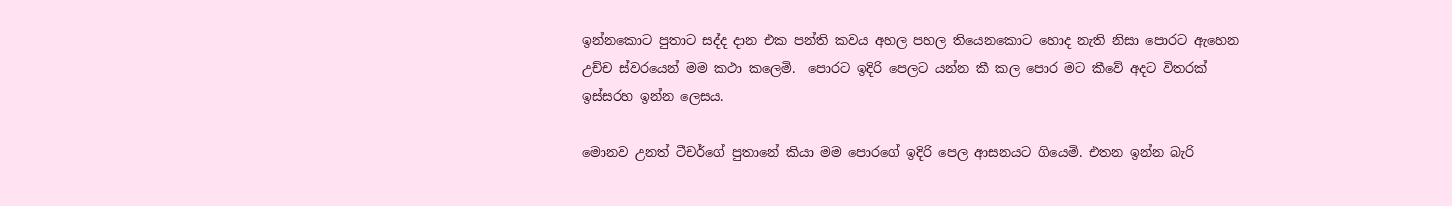ඉන්නකොට පුතාට සද්ද දාන එක පන්ති කවය අහල පහල තියෙනකොට හොද නැති නිසා පොර‍ට ඇහෙන උච්ච ස්වරයෙන් මම කථා කලෙමි.  පොරට ඉදිරි පෙලට යන්න කී කල පොර මට කීවේ අදට විතරක් ඉස්සරහ ඉන්න ලෙසය.

මොනව උනත් ටීචර්ගේ පුතානේ කියා මම පොරගේ ඉදිරි පෙල ආසනයට ගියෙමි. එතන ඉන්න බැරි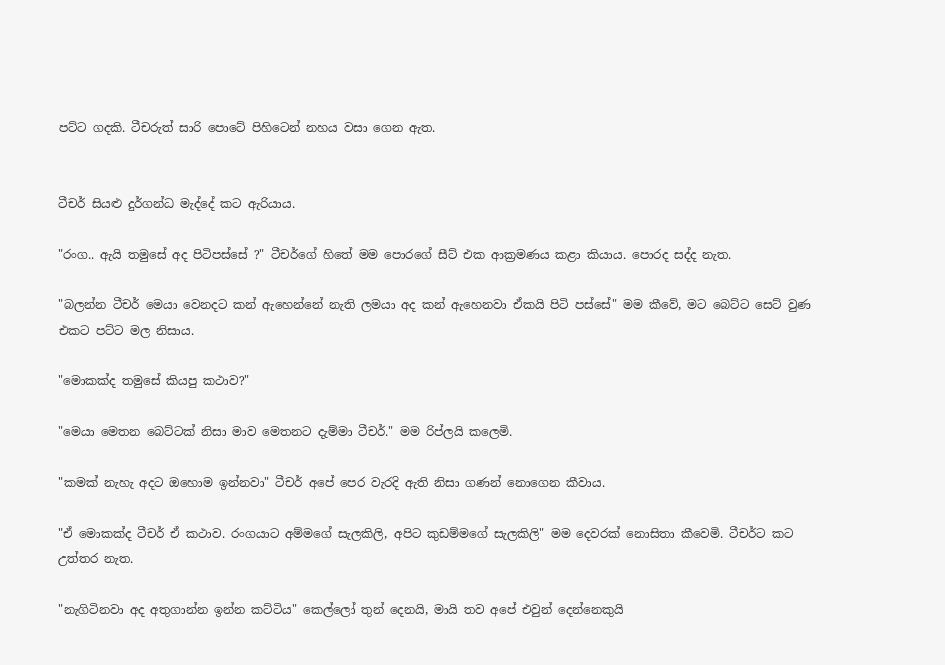පට්ට ගදකි. ටීචරුත් සාරි පොටේ පිහිටෙන් නහය වසා ගෙන ඇත.


ටීචර් සියළු දුර්ගන්ධ මැද්දේ කට ඇරියාය.

"රංග.. ඇයි තමුසේ අද පිටිපස්සේ ?" ටීචර්ගේ හිතේ මම පොරගේ සීට් එක ආක්‍රමණය කළා කියාය. පොරද සද්ද නැත.

"බලන්න ටීචර් මෙයා වෙනදට කන් ඇහෙන්නේ නැති ලමයා අද කන් ඇහෙනවා ඒකයි පිටි පස්සේ" මම කීවේ, මට බෙට්ට සෙට් වුණ එකට පට්ට මල නිසාය.

"මොකක්ද තමුසේ කියපු කථාව?"

"මෙයා මෙතන බෙට්ටක් නිසා මාව මෙතනට දැම්මා ටීචර්." මම රිප්ලයි කලෙමි.

"කමක් නැහැ අදට ඔහොම ඉන්නවා" ටීචර් අපේ පෙර වැරදි ඇති නිසා ගණන් නොගෙන කීවාය.

"ඒ මොකක්ද ටීචර් ඒ කථාව. රංගයාට අම්මගේ සැලකිලි, අපිට කුඩම්මගේ සැලකිලි" මම දෙවරක් නොසිතා කීවෙමි. ටීචර්ට කට උත්තර නැත.

"නැගිටිනවා අද අතුගාන්න ඉන්න කට්ටිය" කෙල්ලෝ තුන් දෙනයි, මායි තව අපේ එවුන් දෙන්නෙකුයි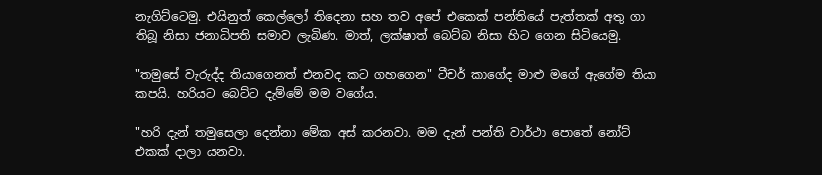නැගිට්ටෙමු. එයිනුත් කෙල්ලෝ තිදෙනා සහ තව අපේ එකෙක් පන්තියේ පැත්තක් අතු ගා තිබූ නිසා ජනාධිපති සමාව ලැබිණ. මාත්, ලක්ෂාත් බෙට්බ නිසා හිට ගෙන සිටියෙමු.

"තමුසේ වැරුද්ද තියාගෙනත් එනවද කට ගහගෙන" ටීචර් කාගේද මාළු මගේ ඇගේම තියා කපයි. හරියට බෙට්ට දැම්මේ මම වගේය.

"හරි දැන් තමුසෙලා දෙන්නා මේක අස් කරනවා. මම දැන් පන්ති වාර්ථා පොතේ නෝට් එකක් දාලා යනවා.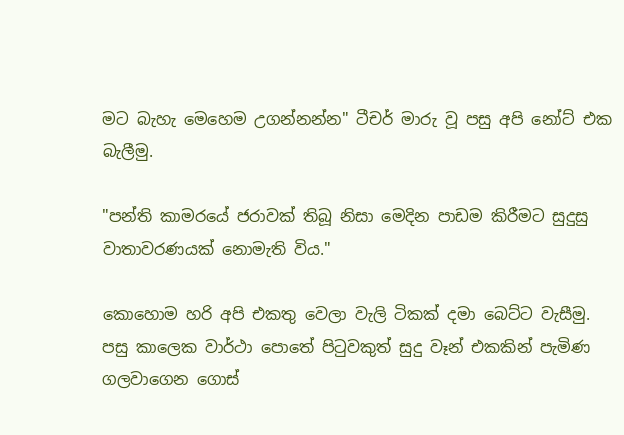මට බැහැ මෙහෙම උගන්නන්න" ටීචර් මාරු වූ පසු අපි නෝට් එක බැලීමු.

"පන්ති කාමරයේ ජරාවක් තිබූ නිසා මෙදින පාඩම කිරීමට සුදුසු වාතාවරණයක් නොමැති විය."

කොහොම හරි අපි එකතු වෙලා වැලි ටිකක් දමා බෙට්ට වැසීමු. පසු කාලෙක වාර්ථා පොතේ පිටුවකුත් සුදු වෑන් එකකින් පැමිණ ගලවාගෙන ගොස්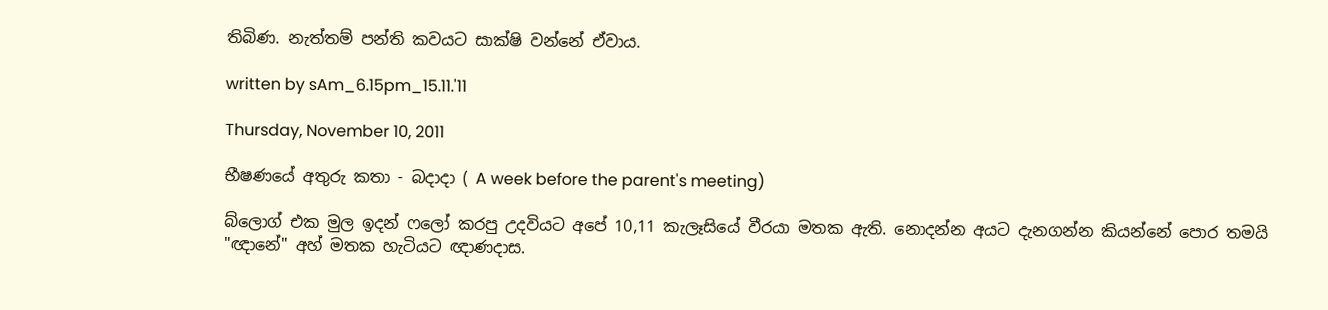තිබිණ. නැත්තම් පන්ති කවයට සාක්ෂි වන්නේ ඒවාය.

written by sAm_6.15pm_15.11.'11

Thursday, November 10, 2011

භීෂණයේ අතුරු කතා - බදාදා ( A week before the parent's meeting)

බ්ලොග් එක මුල ඉදන් ෆලෝ කරපු උදවියට අපේ 10,11 කැලෑසියේ වී‍රයා මතක ඇති. නොදන්න අයට දැනගන්න කියන්නේ පොර තමයි "ඥානේ" අහ් මතක හැටියට ඥාණදාස.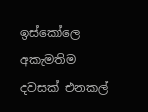ඉස්කෝලෙ අකැමතිම දවසක් එනකල්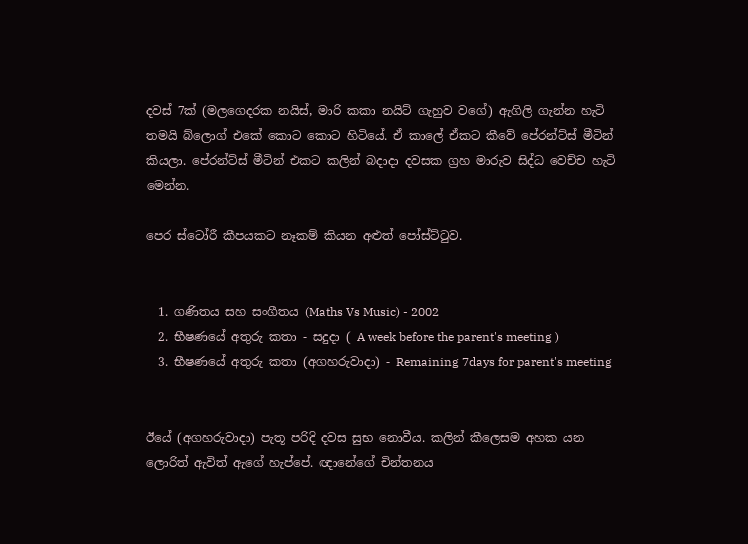දවස් 7ක් (මලගෙදරක නයිස්, මාරි කකා නයිට් ගැහුව වගේ) ඇගිලි ගැන්න හැටි තමයි බ්ලොග් එකේ කොට කොට හිටියේ. ඒ කාලේ ඒකට කීවේ පේරන්ට්ස් මීටින් කියලා. පේරන්ට්ස් මීටින් එකට කලින් බදාදා දවසක ග්‍රහ මාරුව සිද්ධ වෙච්ච හැටි මෙන්න.

පෙර ස්ටෝරී කීපයකට නෑකම් කියන අළුත් පෝස්ට්ටුව.


  1. ගණිතය සහ සංගීතය (Maths Vs Music) - 2002
  2. භීෂණයේ අතුරු කතා - සදුදා ( A week before the parent's meeting )
  3. භීෂණයේ අතුරු කතා (අගහරුවාදා) - Remaining 7days for parent's meeting


ඊයේ (අගහරුවාදා) පැතූ පරිදි දවස සුභ නොවීය. කලින් කීලෙසම අහක යන ලොරිත් ඇවිත් ඇගේ හැප්පේ. ඥානේගේ චින්තනය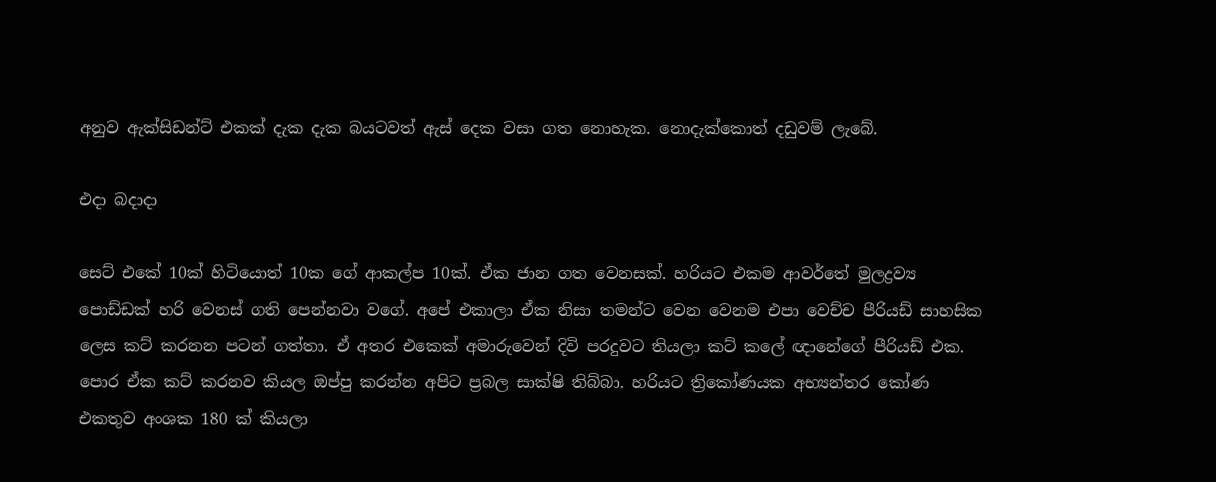අනුව ඇක්සිඩන්‍ට් එකක් දැක දැක බයටවත් ඇස් දෙක වසා ගත නොහැක. නොදැක්කොත් දඩුවම් ලැ‍බේ.

එදා බදාදා

සෙට් එකේ 10ක් හි‍ටියොත් 10ක ගේ ආකල්ප 10ක්. ඒක ජාන ගත වෙනසක්. හරියට එකම ආවර්තේ මුලද්‍රව්‍ය පොඩ්ඩක් හරි වෙනස් ගති පෙන්නවා වගේ. අපේ එකාලා ඒක නිසා තමන්ට වෙන වෙනම එපා වෙච්ච පීරියඩ් සාහසික ලෙස කට් කරනන පටන් ගත්තා. ඒ අතර එකෙක් අමාරුවෙන් දිවි පරදුවට තියලා කට් කලේ ඥානේගේ පීරියඩ් එක. පොර ඒක කට් කරනව කියල ඔප්පු කරන්න අපිට ප්‍රබල සාක්ෂි තිබ්බා. හරියට ත්‍රිකෝණයක අභ්‍යන්තර කෝණ එකතුව අංශක 180 ක් කියලා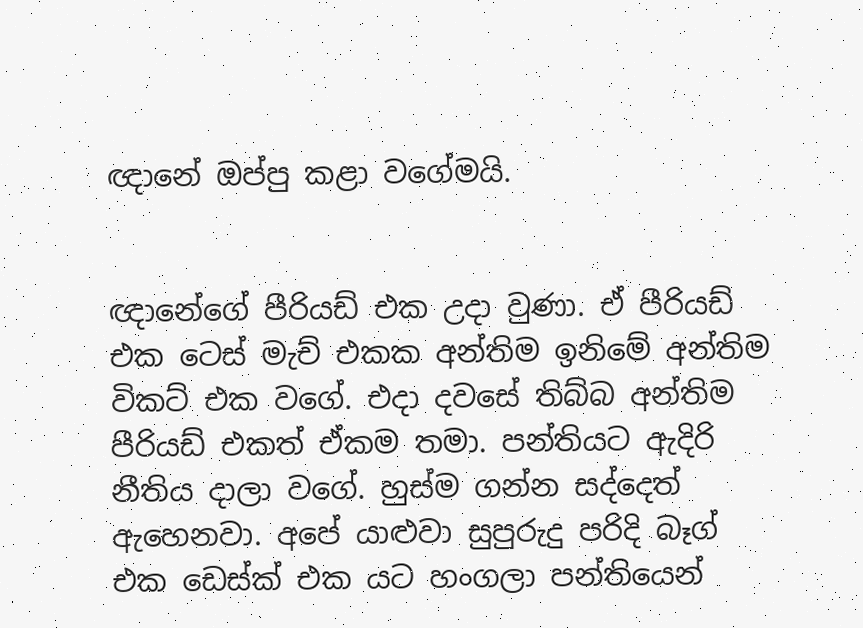ඥානේ ඔප්පු කළා වගේමයි.


ඥානේගේ පීරියඩ් එක උදා වුණා. ඒ පීරියඩ් එක ටෙස් මැච් එකක අන්තිම ඉනිමේ අන්තිම විකට් එක වගේ. එදා ද‍වසේ තිබ්බ අන්තිම පීරියඩ් එකත් ඒකම තමා. පන්තියට ඇදිරි නීතිය දාලා වගේ. හුස්ම ගන්න සද්දෙත් ඇහෙනවා. අපේ යාළුවා සුපුරුදු පරිදි බෑග් එක ඩෙස්ක් එක යට හංගලා පන්තියෙන්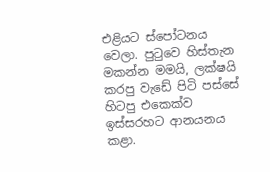එළියට ස්පෝටනය වෙලා. පුටුවෙ හිස්තැන මකන්න මමයි, ලක්ෂයි කරපු වැඩේ පිටි පස්සේ හිටපු එකෙක්ව ඉස්සරහට ආනයනය කළා.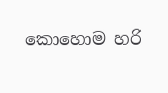කොහොම හරි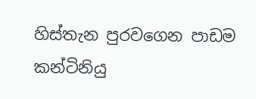හිස්තැන පුරවගෙන පාඩම කන්ටිනියු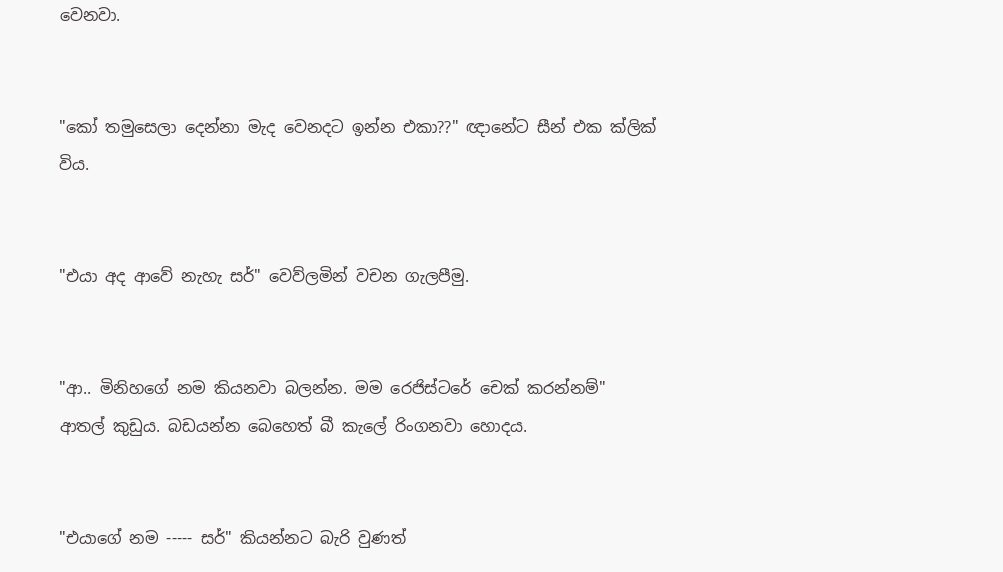වෙනවා.


"කෝ තමුසෙලා දෙන්නා මැද වෙනදට ඉන්න එකා??" ඥානේට සීන් එක ක්ලික් විය.


"එයා අද ආවේ නැහැ සර්" වෙව්ලමින් වචන ගැලපීමු.


"ආ.. මිනිහගේ නම කියනවා බලන්න. මම රෙජිස්ටරේ චෙක් කරන්නම්" ආතල් කුඩුය. බඩයන්න බෙහෙත් බී කැලේ රිංගනවා හොදය.


"එයාගේ නම ----- සර්" කියන්නට බැරි වුණත්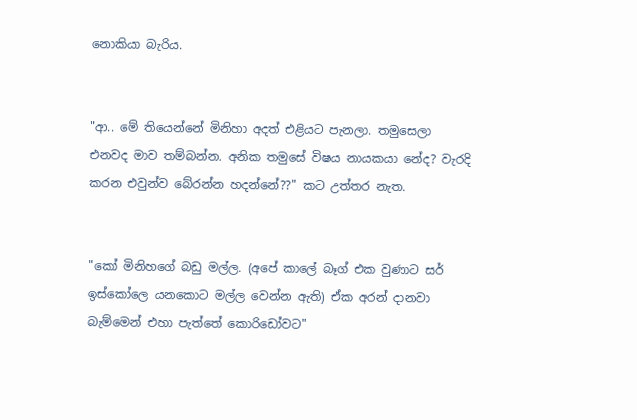නොකියා බැරිය.


"ආ‍.. මේ තියෙන්නේ මිනිහා අදත් එළියට පැනලා. තමුසෙලා එනවද මාව තම්බන්න. අනික තමුසේ විෂය නායකයා නේද? වැරදි කරන එවුන්ව බේරන්න හදන්නේ??" කට උත්තර නැත.


"කෝ මිනිහගේ බඩු මල්ල. (අපේ කාලේ බෑග් එක වුණාට සර් ඉස්කෝලෙ යනකොට මල්ල වෙන්න ඇති) ඒක අරන් දානවා බැම්මෙන් එහා පැත්තේ කොරිඩෝවට"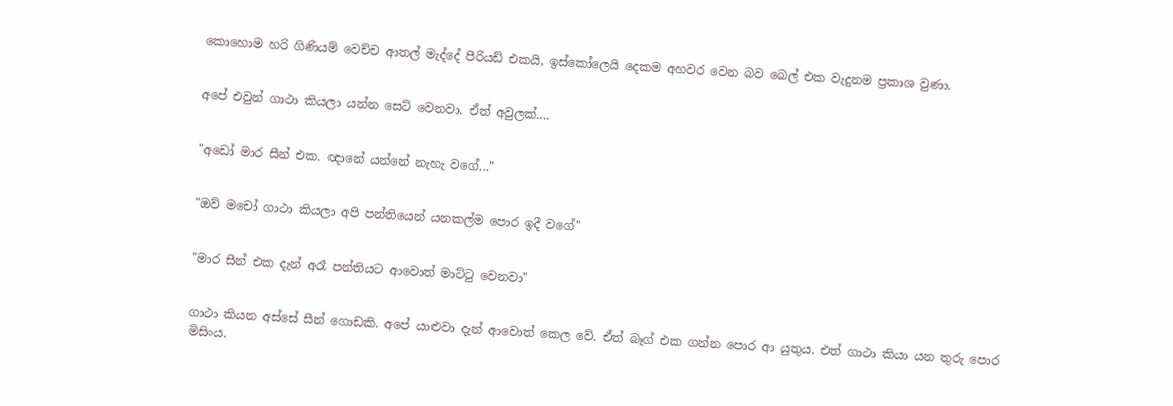කොහොම හරි ගිණියම් වෙච්ච ආතල් මැද්දේ පීරියඩ් එකයි, ඉස්කෝලෙයි දෙකම අහවර වෙන බව බෙල් එක වැදුනම ප්‍රකාශ වුණා.


අපේ එවුන් ගාථා කියලා යන්න සෙට් වෙනවා. ඒත් අවුලක්....


"අඩෝ මාර සීන් එක. ඥානේ යන්නේ නැහැ වගේ..."


"ඔව් මචෝ ගාථා කියලා අපි පන්තියෙන් යනකල්ම පොර ඉදී වගේ"


"මාර සීන් එක දැන් අරෑ පන්තියට ආවොත් මාට්ටු වෙනවා"


ගාථා කියන අස්සේ සීන් ගොඩකි. අපේ යාළුවා දැන් ආවොත් කෙල වේ. ඒත් බෑග් එක ගන්න පොර ආ යුතුය. එත් ගාථා කියා යන තුරු පොර මිසිංය.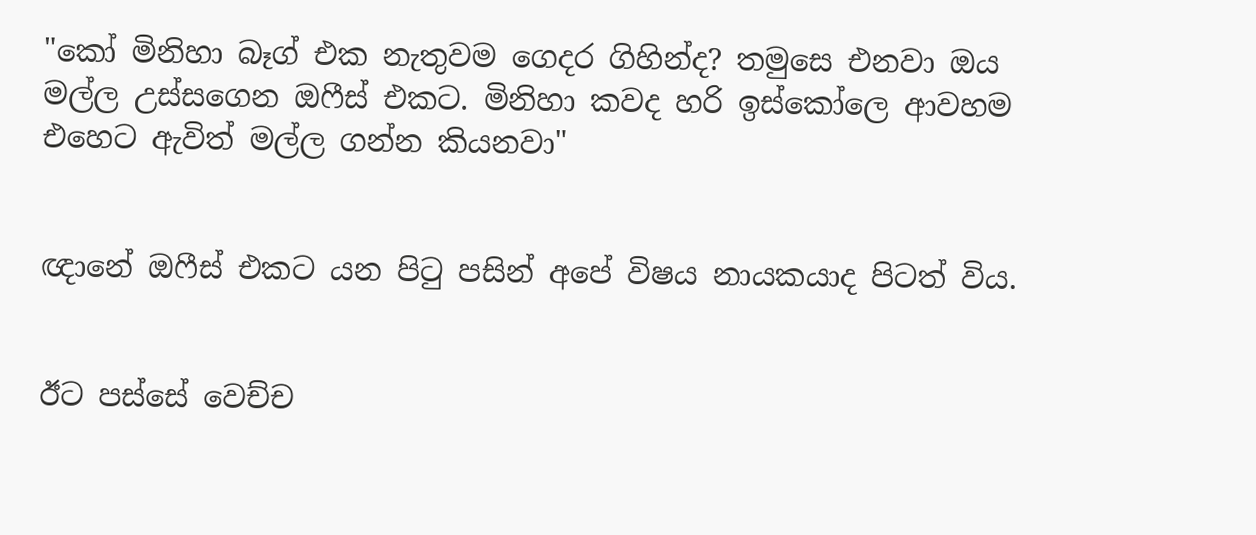"කෝ මිනිහා බෑග් එක නැතුවම ගෙදර ගිහින්ද? තමුසෙ එනවා ඔය මල්ල උස්සගෙන ඔෆීස් එකට. මිනිහා කවද හරි ඉස්කෝලෙ ආවහම එහෙට ඇවිත් මල්ල ගන්න කියනවා"


ඥානේ ඔෆීස් එකට යන පිටු පසින් අපේ විෂය නායකයාද පිටත් විය.


ඊට පස්සේ වෙච්ච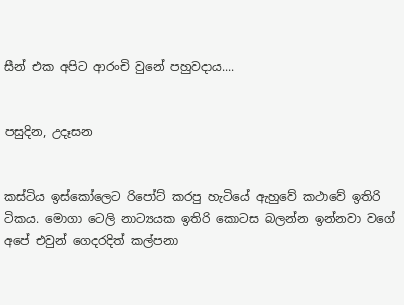සීන් එක අපිට ආරංචි වුනේ පහුවදාය....


පසුදින, උදෑසන


කස්ටිය ඉස්කෝලෙට රිපෝට් කරපු හැටියේ ඇහුවේ කථාවේ ඉතිරි ටිකය. මොගා ටෙලි නාට්‍යයක ඉතිරි කොටස බලන්න ඉන්නවා වගේ අපේ එවුන් ගෙදරදිත් කල්පනා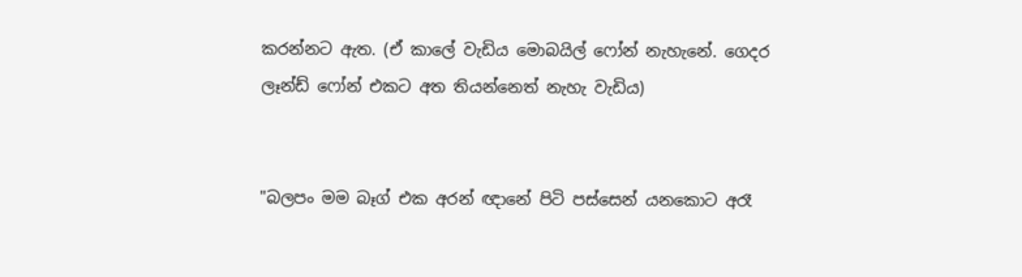කරන්නට ඇත. (ඒ කාලේ ‍වැ‍ඩිය මොබයිල් ෆෝන් නැහැනේ. ගෙදර ලෑන්ඩ් ෆෝන් එකට අත තියන්නෙත් නැහැ වැඩිය)


"බලපං මම බෑග් එක අරන් ඥානේ පිටි පස්සෙන් යනකොට අරෑ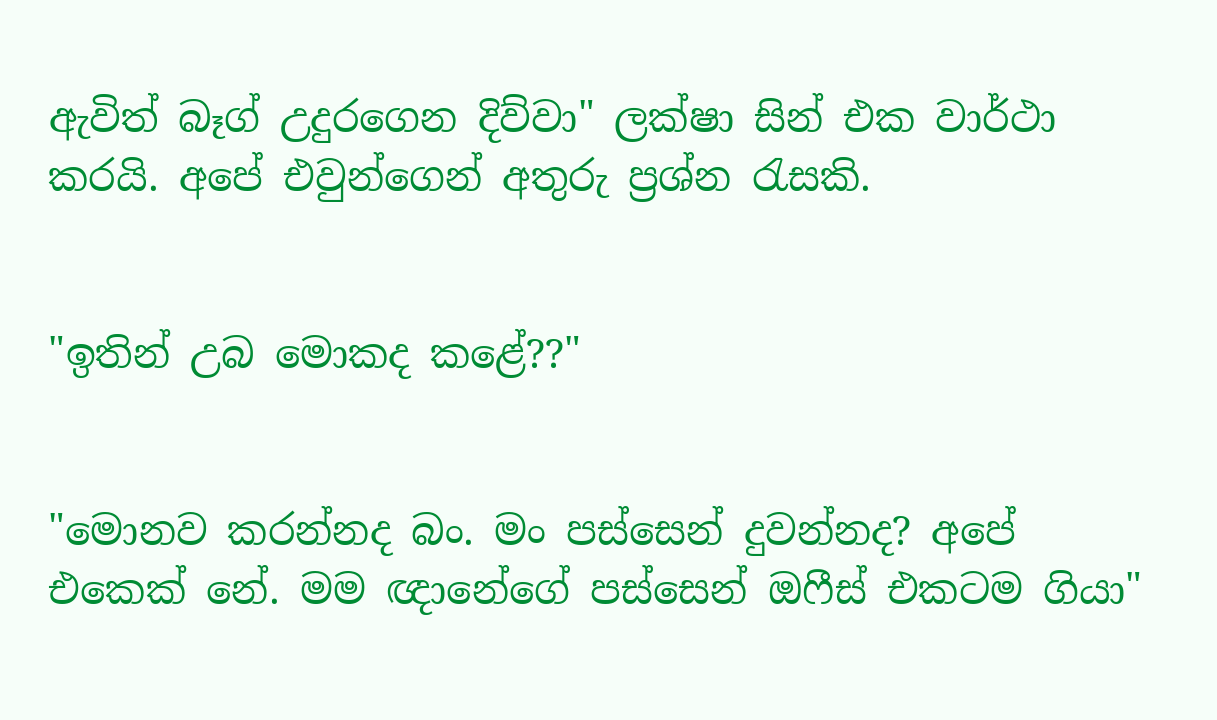ඇවිත් බෑග් උදුරගෙන දිව්වා" ලක්ෂා සින් එක වාර්ථා කරයි. අපේ එවුන්ගෙන් අතුරු ප්‍රශ්න රැසකි.


"ඉතින් උබ මොකද කළේ??"


"මොනව කරන්නද බං. මං පස්සෙන් දුවන්නද? අපේ එකෙක් නේ. මම ඥානේගේ පස්සෙන් ඔෆීස් එකටම ගියා"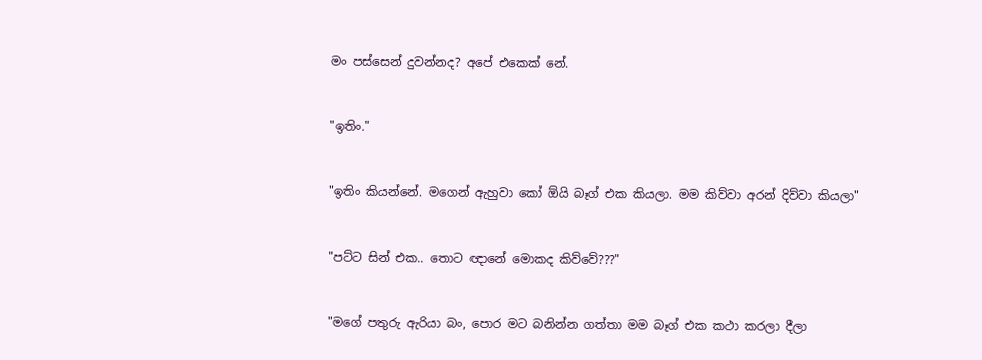මං පස්සෙන් දුවන්නද? අපේ එකෙක් නේ.


"ඉතිං."


"ඉතිං කියන්නේ. මගෙන් ඇහුවා කෝ ඕයි බෑග් එක කියලා. මම කිව්වා අරන් දිව්වා කියලා"


"පට්ට සින් එක.. තොට ඥානේ මොකද කිව්වේ???"


"මගේ පතුරු ඇරියා බං, පොර මට බනින්න ගත්තා මම බෑග් එක කථා කරලා දීලා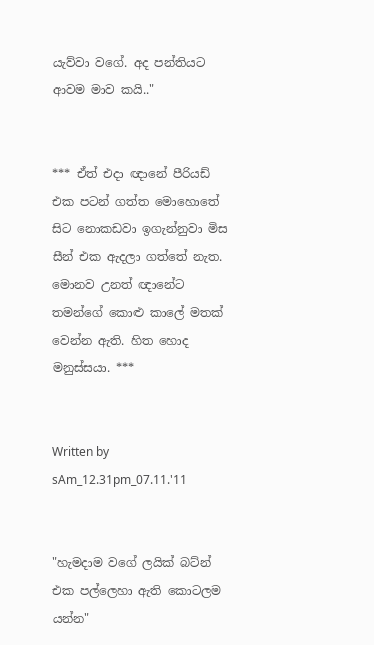යැව්වා වගේ. අද පන්තියට ආවම මාව කයි.."


*** ඒත් එදා ඥානේ පීරියඩ් එක පටන් ගත්ත මොහොතේ සිට නොකඩවා ඉගැන්නුවා මිස සීන් එක ඇදලා ගත්තේ නැත. මොනව උනත් ඥානේට තමන්ගේ කොළු කාලේ මතක් වෙන්න ඇති. හිත හොද මනුස්සයා. ***


Written by sAm_12.31pm_07.11.'11


"හැමදාම වගේ ලයික් බට්න් එක පල්ලෙහා ඇති කොටලම යන්න"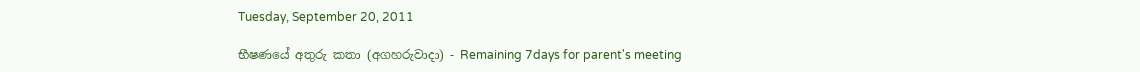Tuesday, September 20, 2011

භීෂණයේ අතුරු කතා (අගහරුවාදා) - Remaining 7days for parent's meeting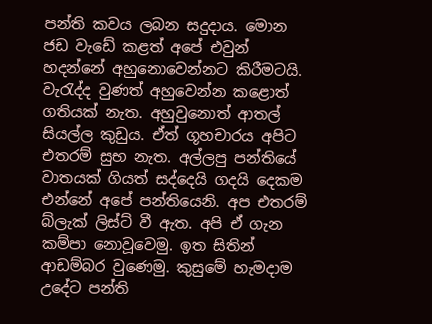පන්ති ක‍වය ලබන සදුදාය. මොන ජඩ වැඩේ කළත් අපේ එවුන් හදන්නේ අහුනොවෙන්නට කිරීමටයි. වැරැද්ද වුණත් අහුවෙන්න කළොත් ගතියක් නැත. අහුවුනොත් ආතල් සියල්ල කුඩුය. ඒත් ගූහචාරය අපිට එතරම් සුභ නැත. අල්ලපු පන්තියේ වාතයක් ගියත් සද්දෙයි ගදයි දෙකම එන්නේ ‍අපේ පන්තියෙනි. අප එතරම් බ්ලැක් ලිස්ට් වී ඇත. අපි ඒ ගැන කම්පා නොවූවෙමු. ඉත සිතින් ආඩම්බර වුණෙමු. කුසුමේ හැමදාම උදේට පන්ති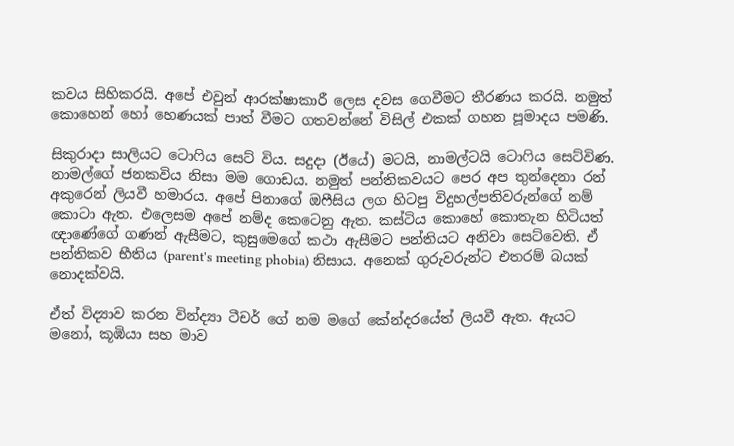කවය සිහිකරයි. අපේ එවුන් ආරක්ෂාකාරී ලෙස දවස ගෙවීමට තීරණය කරයි. නමුත් කොහෙන් හෝ හෙණයක් පාත් වීමට ගතවන්නේ විසිල් එකක් ගහන පූමාදය පමණි.

සිකුරාදා සාලියට ටොෆිය සෙට් විය. සදුදා (ඊයේ) මටයි, නාමල්ටයි ටොෆිය සෙට්විණ. නාමල්ගේ ජනකවිය නිසා මම ගොඩය. නමුත් පන්තිකවයට පෙර අප තුන්දෙනා රන් අකු‍රෙන් ලියවී හමාරය. අපේ පිනාගේ ඔෆීසිය ලග හිටපු විදුහල්පතිවරුන්ගේ නම් කොටා ඇත. එලෙසම අපේ නම්ද කෙටෙනු ඇත. කස්‍ටිය කොහේ කොතැන හිටියත් ඥාණේගේ ගණන් ඇසීමට, කුසුමෙගේ කථා ඇසීමට පන්තියට අනි‍වා සෙට්වෙති. ඒ පන්තිකව භීතිය (parent's meeting phobia) නිසාය. අනෙක් ගුරුවරුන්ට එතරම් බයක් නොදක්වයි.

ඒත් විද්‍යාව කරන වින්ද්‍යා ටීචර් ගේ නම මගේ කේන්ද‍රයේත් ලියවී ඇත. ඇයට මනෝ, කූඹියා සහ මාව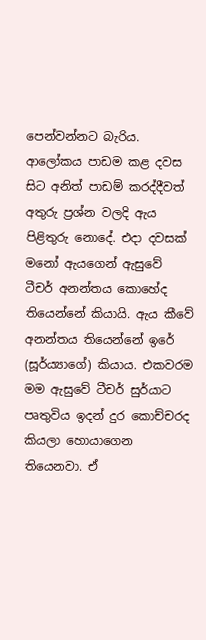පෙන්වන්නට බැරිය. ආලෝකය පාඩම කළ දවස සිට අනිත් පාඩම් කරද්දීවත් අතුරු ප්‍රශ්න වලදි ඇය පිළිතුරු නොදේ. එදා දවසක් මනෝ ඇයගෙන් ඇසුවේ ටීචර් අනන්තය කොහේද තියෙන්නේ කියායි. ඇය කීවේ අනන්තය තියෙන්නේ ඉරේ (සූර්ය්‍යාගේ) කියාය. එකවරම මම ඇසුවේ ටීචර් සුර්යාට පෘතුවිය ඉදන් දුර කොච්චරද කියලා හොයාගෙන තියෙනවා. ඒ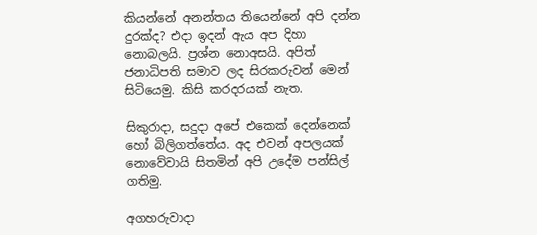කියන්නේ අනන්තය තියෙන්නේ අපි දන්න දුරක්ද? එදා ඉදන් ඇය අප දිහා නොබලයි. ප්‍රශ්න නොඅසයි. අපිත් ජනාධිපති සමාව ලද සිරකරුවන් මෙන් සිටියෙමු. කිසි කරදරයක් නැත.

සිකුරාදා, සදුදා අපේ එකෙක් දෙන්නෙක් හෝ බිලිගත්තේය. අද එවන් අපලයක් නොවේවායි සිතමින් අපි උදේම පන්සිල් ගතිමු.

අගහරුවාදා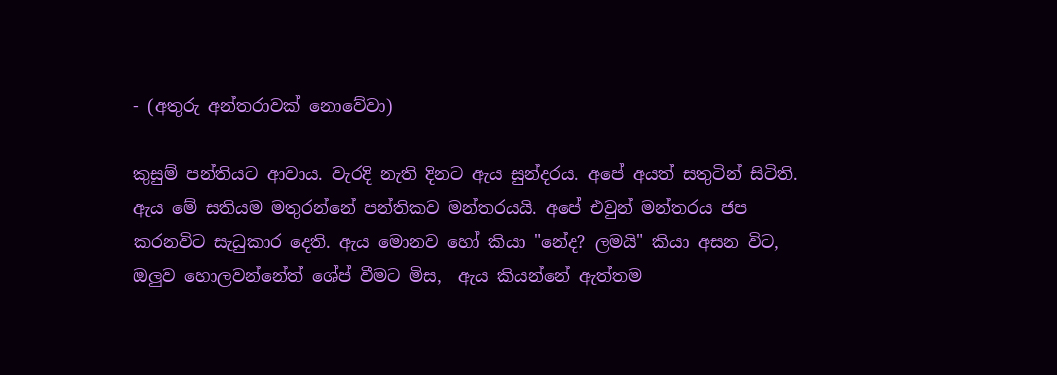- (අතුරු අන්තරාවක් නොවේවා)

කුසුම් පන්තියට ආවාය. වැරදි නැති දිනට ඇය සුන්දරය. අපේ ‍අයත් සතුටින් සිටිති. ඇය මේ සතියම මතුරන්නේ පන්තිකව මන්තරයයි. අපේ එවුන් මන්තරය ජප කරනවිට සැධුකාර දෙති. ඇය මොනව ‍හෝ කියා "නේද? ලමයි" කියා අසන විට, ඔලුව හොලවන්නේත් ශේප් වීමට මිස,  ඇය කියන්නේ ඇත්තම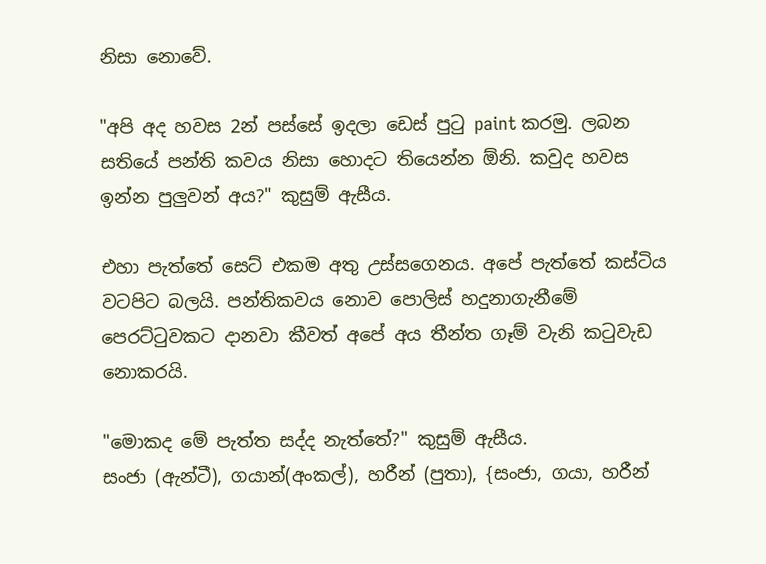නිසා නොවේ.

"අපි අද හවස 2න් පස්සේ ඉදලා ඩෙස් පුටු paint කරමු. ලබන සතියේ පන්ති කවය නිසා හොදට තියෙන්න ඕනි. කවුද හවස ඉන්න පුලුවන් අය?" කුසුම් ඇසීය.

එහා පැත්තේ සෙට් එකම අතු උස්සගෙනය. අපේ පැත්තේ කස්ටිය වටපිට බලයි. පන්තිකවය නොව පොලිස් හදුනාගැනීමේ පෙරට්ටුවකට දානවා කීවත් ‍අපේ අය තීන්ත ගෑම් වැනි කටුවැඩ නොකරයි.

"මොකද මේ පැත්ත සද්ද නැත්තේ?" කුසුම් ඇසීය.
සංජා (ඇන්ටී), ගයාන්(අංකල්), හරීන් (පුතා), {සංජා, ගයා, හරීන්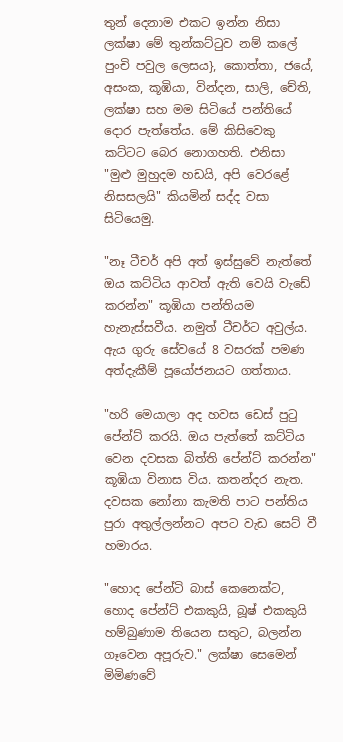තුන් දෙනාම එකට ඉන්න නිසා ලක්ෂා මේ තුන්කට්ටුව නම් කලේ පුංචි පවුල ලෙසය}, කොත්තා, ජයේ, අසංක, කූඹියා, වින්දන, සාලි, චේති, ලක්ෂා සහ මම සිටියේ පන්තියේ දොර පැත්තේය. මේ කි‍සිවෙකු කට්ටට බෙර නොගහති. එනිසා "මුළු මුහුදම හඩයි, අපි වෙරළේ නිසසලයි" කියමින් සද්ද වසා සිටියෙමු.

"නෑ ටීචර් අපි අත් ඉස්සුවේ නැත්තේ ඔය කට්ටිය ආවත් ඇති වෙයි ‍වැඩේ කරන්න" කූඹියා පන්තියම හැනැස්සවීය. නමුත් ටීචර්ට අවුල්ය. ඇය ගුරු සේවයේ 8 වසරක් පමණ අත්දැකීම් පූයෝජනයට ගත්තාය.

"හරි මෙයාලා අද හවස ඩෙස් පුටු පේන්ට් කරයි. ඔය පැත්තේ කට්ටිය වෙන දවසක බිත්ති පේන්ට් කරන්න"
කූඹියා විනාස විය. කතන්දර නැත. දවසක නෝනා කැමති පාට පන්තිය පුරා අතුල්ලන්නට අපට වැඩ සෙට් වී හමාරය.

"හොද ‍පේන්ටි බාස් කෙනෙක්ට, හොද පේන්ට් එකකුයි, බූෂ් එකකුයි හම්බුණාම තියෙන සතුට, බලන්න ගෑවෙන අපූරුව." ලක්ෂා සෙමෙන් මිමිණවේ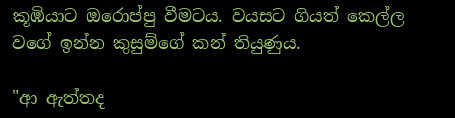කූඹියාට ඔරොප්පු වීමටය. වයසට ගියත් කෙල්ල වගේ ඉන්න කුසුම්ගේ කන් තියුණුය.

"ආ ඇත්තද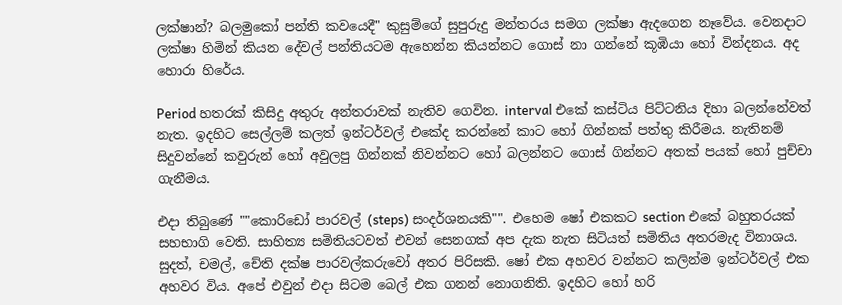ලක්ෂාන්? බලමුකෝ පන්ති කවයෙදී" කුසුම්ගේ සුපුරුදු මන්තරය සමග ලක්ෂා ඇදගෙන නෑවේය. වෙනදාට ලක්ෂා හිමින් කියන දේවල් පන්තියටම ඇහෙන්න කියන්නට ගොස් නා ගන්නේ කූඹියා හෝ වින්දනය. අද හොරා හිරේය.

Period හතරක් කිසිදු අතුරු අන්තරාවක් නැතිව ගෙවින. interval එකේ කස්ටිය පිට්ටනිය දිහා බලන්නේවත් නැත. ඉදහිට සෙල්ලම් කලත් ඉන්ටර්වල් එකේද කරන්නේ කාට හෝ ගින්නක් පත්තු කිරීමය. නැතිනම් සිදුවන්නේ කවුරුන් හෝ අවුලපු ගින්නක් නිවන්නට හෝ බලන්නට ගොස් ගින්නට අතක් පයක් හෝ පුච්චා ගැනීමය.

එදා තිබුණේ ""කොරිඩෝ පාරවල් (steps) සංදර්ශනයකි"". එහෙම ෂෝ එකකට section එකේ බහුතරයක් සහභාගි වෙති. සාහිත්‍ය සමිතියටවත් එවන් සෙනගක් අප දැක නැත සිටියත් සමිතිය අතරමැද විනාශය. සුදත්, චමල්, චේති දක්ෂ පාරවල්කරුවෝ අතර පිරිසකි. ෂෝ එක අහවර වන්නට කලින්ම ඉන්ටර්වල් එක අහවර විය. අපේ එවුන් එදා සිටම බෙල් එක ගනන් නොගනිති. ඉදහිට හෝ හරි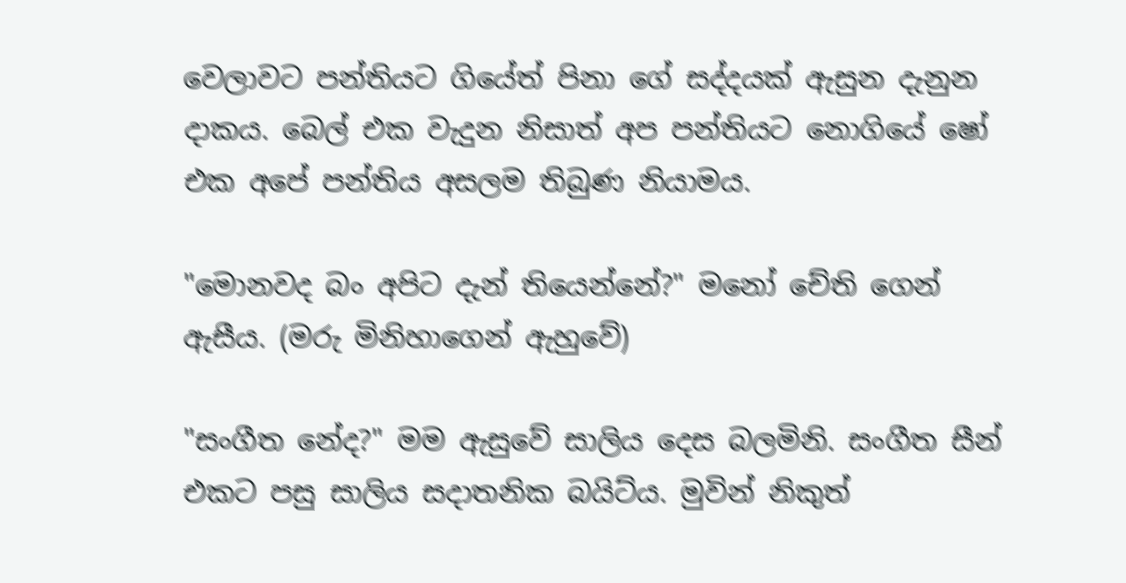වෙලාවට පන්තියට ගියේත් පිනා ගේ සද්දයක් ඇසුන දැනුන දාකය. බෙල් එක වැදුන නිසාත් අප පන්තියට නොගියේ ෂෝ එක අපේ පන්තිය අසලම තිබුණ නියාමය.

"මොන‍වද බං අපිට දැන් තියෙන්නේ?" මනෝ චේති ගෙන් ඇසීය. (මරු මිනිහාගෙන් ඇහුවේ)

"සංගීත නේද?" මම ඇසුවේ සාලිය දෙස බලමිනි. සංගීත සීන් එකට පසු සාලිය සදාතනික බයිට්ය. මුවින් නිකුත්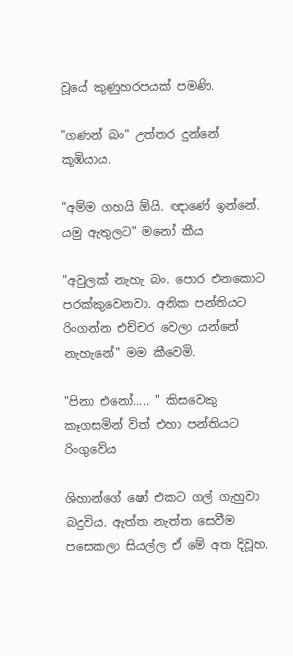වූයේ කුණුහරපයක් පමණි.

"ගණන් බං" උත්තර දුන්නේ කූඹියාය.

"අම්ම ගහයි ඕයි. ඥාණේ ඉන්නේ. යමු ඇතුලට" මනෝ කීය

"අවුලක් නැහැ බං. පොර එනකොට පරක්කුවෙනවා. අනික පන්තියට රිංගන්න එච්චර වෙලා යන්නේ නැහැනේ" මම කීවෙමි.

"පිනා එනෝ..... " කිසවෙකු කෑගසමින් විත් එහා පන්තියට රිංගුවේය

ශිහාන්ගේ ෂෝ එකට ගල් ගැහුවා බදුවිය. ඇත්ත නැත්ත සෙවීම පසෙකලා සියල්ල ඒ මේ අත දිවූහ.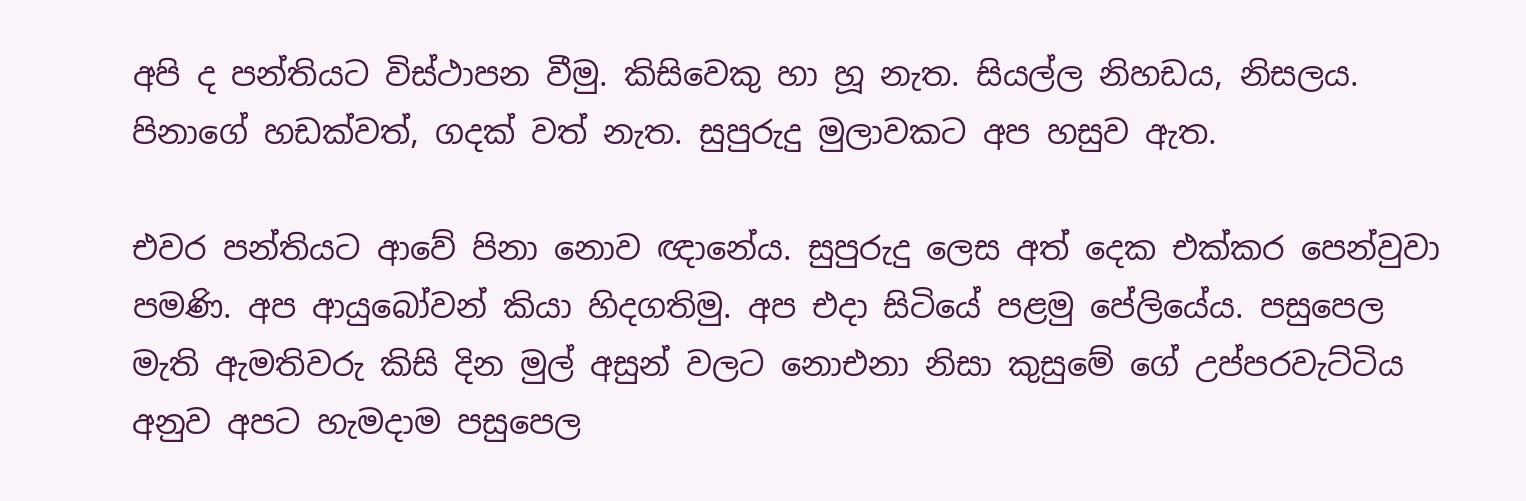අපි ද පන්තියට විස්ථාපන වීමු. කිසිවෙකු හා හූ නැත. සියල්ල නිහඩය, නිසලය. පිනාගේ හඩක්වත්, ගදක් වත් නැත. සුපුරුදු මුලාවකට අප හසුව ඇත.

එවර පන්තියට ආවේ පිනා නොව ඥානේය. සුපුරුදු ලෙස අත් දෙක එක්කර පෙන්වුවා පමණි. අප ආයුබෝවන් කියා හිදගතිමු. අප ‍එදා සිටියේ පළමු පේලියේය. පසුපෙල මැති ඇමතිවරු කිසි දින මුල් අසුන් වලට නොඑනා නිසා කුසුමේ ගේ උප්පරවැට්ටිය අනුව අපට හැමදාම පසුපෙල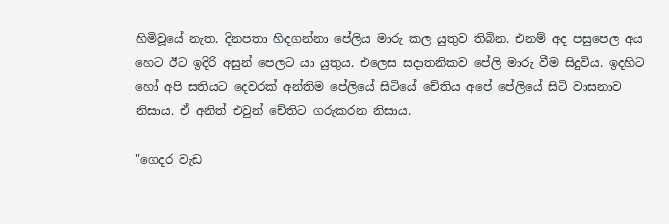හිමිවූයේ නැත. දිනපතා හිදගන්නා පේලිය මාරු කල යුතුව තිබින. එනම් අද පසුපෙල අය හෙට ඊට ඉදිරි අසුන් පෙලට යා යුතුය. එලෙස සදාතනිකව පේලි මාරු වීම සිදුවිය. ඉදහිට හෝ අපි සතියට දෙවරක් අන්තිම පේලියේ සිටියේ චේතිය අපේ පේලියේ සිටි වාසනාව නිසාය. ඒ අනිත් එවුන් චේතිට ‍ගරුකරන නිසාය.

"ගෙද‍ර වැඩ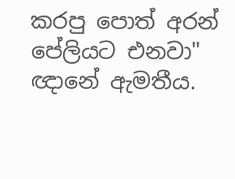කරපු පොත් අරන් පේලියට එනවා" ඥානේ ඇමතීය.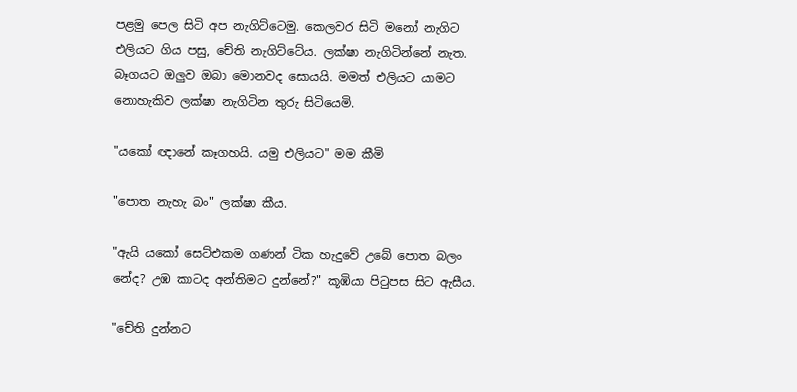පළමු පෙල සිටි අප නැගිට්‍ටෙමු. කෙලවර සිටි මනෝ නැගිට එලියට ගිය පසු, චේති නැගිට්ටේය. ලක්ෂා නැගිටින්නේ නැත. බෑගයට ඔලුව ඔබා මොනවද සොයයි. මමත් එලියට යාමට නොහැකිව ලක්ෂා නැගිටින තුරු සිටියෙමි.

"යකෝ ඥානේ කෑගහයි. යමු එලියට" මම කීමි

"පොත නැහැ බං" ලක්ෂා කීය.

"ඇයි යකෝ සෙට්එකම ගණන් ටික හැදුවේ උබේ පොත බලං නේද? උඹ කාටද අන්තිමට දුන්නේ?" කූඹියා පිටුපස සිට ඇසීය.

"චේති දුන්නට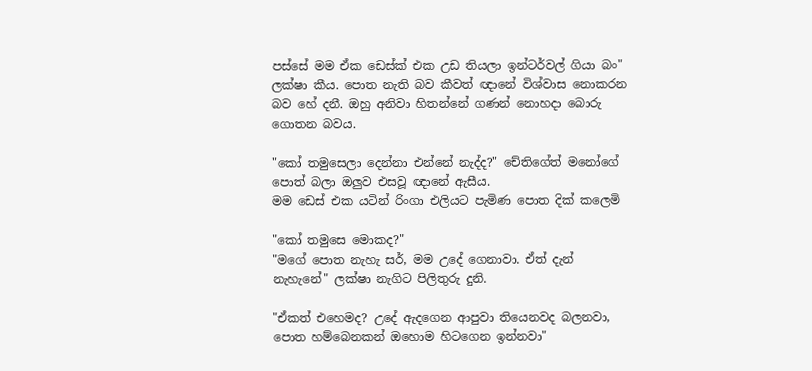පස්සේ මම ඒක ‍ඩෙස්ක් එක උඩ තියලා ඉන්ටර්වල් ගියා බං" ලක්ෂා කීය. පොත නැති බව කීවත් ඥානේ විශ්වාස නොකරන බව හේ දනී. ඔහු අනිවා හිතන්නේ ගණන් නොහදා බොරු ගොතන බවය.

"කෝ තමුසෙලා දෙන්නා එන්නේ නැද්ද?" චේතිගේත් මනෝගේ පොත් බලා ඔලුව එසවූ ඥානේ ඇසීය.
මම ඩෙස් එක යටින් රිංගා එලියට පැමිණ පොත දික් කලෙමි

"කෝ තමුසෙ මොකද?"
"මගේ පොත නැහැ සර්, මම උදේ ගෙනාවා. ඒත් දැන් නැහැනේ" ලක්ෂා නැගිට පිලිතුරු දුනි.

"ඒකත් එහෙමද? උදේ ඇදගෙන ආපුවා තියෙනවද බලනවා, පොත හම්බෙනකන් ඔහොම හිටගෙන ඉන්නවා"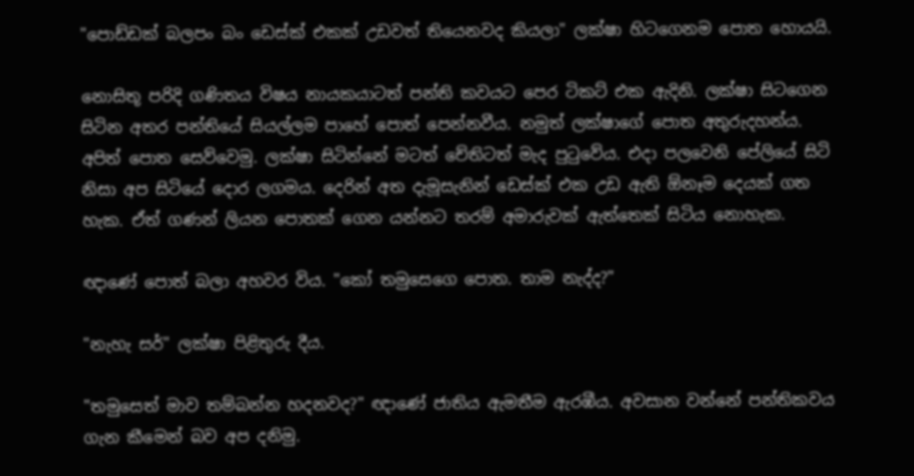"පොඩ්ඩක් බලපං බං ඩෙස්ක් එකක් උඩවත් තියෙනවද කියලා" ලක්ෂා හිටගෙනම පොත හොයයි.

නොසිතූ පරිදි ගණිතය විෂය නායකයාටත් පන්ති කවයට පෙර ටිකට් එක ඇදිනි. ලක්ෂා සිටගෙන සිටින අතර පන්තියේ සියල්ලම පාහේ පොත් පෙන්නවීය. නමුත් ලක්ෂාගේ පොත අතුරුදහන්ය. අපිත් පොත සෙව්වෙමු. ලක්ෂා සිටින්නේ මටත් චේතිටත් මැද පුටුවේය. එදා පලවෙනි පේලියේ සිටි නිසා අප සිටියේ දොර ලගමය. දෙරින් අත දැමූසැනින් ඩෙස්ක් එක උඩ ඇති ‍ඕනෑම දෙයක් ගත හැක. ඒත් ගණන් ලියන පොතක් ගෙන යන්නට තරම් අමාරුවක් ඇත්තෙක් සිටිය නොහැක.

ඥාණේ පොත් බලා අහවර විය. "කෝ තමුසෙගෙ පොත. තාම නැද්ද?"

"නැහැ සර්" ලක්ෂා පිළිතුරු දීය.

"තමුසෙත් මාව තම්බන්න හදනවද?" ඥාණේ ජාතිය ඇමතීම ඇරඹීය. අවසාන වන්නේ පන්තිකවය ගැන කීමෙන් බව අප දනිමු.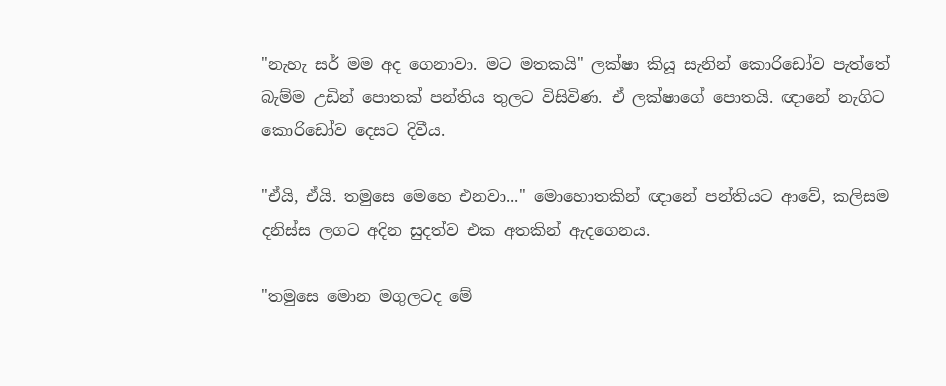"නැහැ සර් මම අද ගෙනාවා. මට මතකයි" ලක්ෂා කියූ සැනින් කොරිඩෝව පැත්තේ බැම්ම උඩින් පොතක් පන්තිය තුලට විසිවිණ. ඒ ලක්ෂාගේ පොතයි. ඥානේ නැගිට කොරිඩෝ‍ව දෙසට දිවීය.

"ඒයි, ඒයි. තමුසෙ මෙහෙ එනවා..." මොහොතකින් ඥානේ පන්තියට ආවේ, කලිසම දනිස්ස ලගට අදින සුදත්ව එක අතකින් ඇදගෙනය.

"තමුසෙ මොන මගුලටද මේ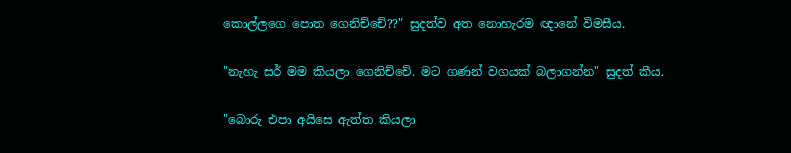කොල්‍ලගෙ පොත ගෙනිච්චේ??" සුදත්ව අත නොහැරම ඥානේ විමසීය.

"නැහැ සර් මම කියලා ගෙනි‍ච්චේ. මට ගණන් වගයක් බලාගන්න" සුදත් කීය.

"බොරු එපා අයිසෙ ඇත්ත කියලා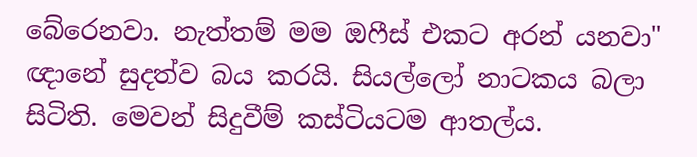බේරෙනවා. නැත්තම් මම ඔෆීස් එකට අරන් යනවා"
ඥානේ සුදත්ව බය කරයි. සියල්ලෝ නාටකය බලා සිටිති. මෙවන් සිදුවීම් කස්ටියටම ආතල්ය.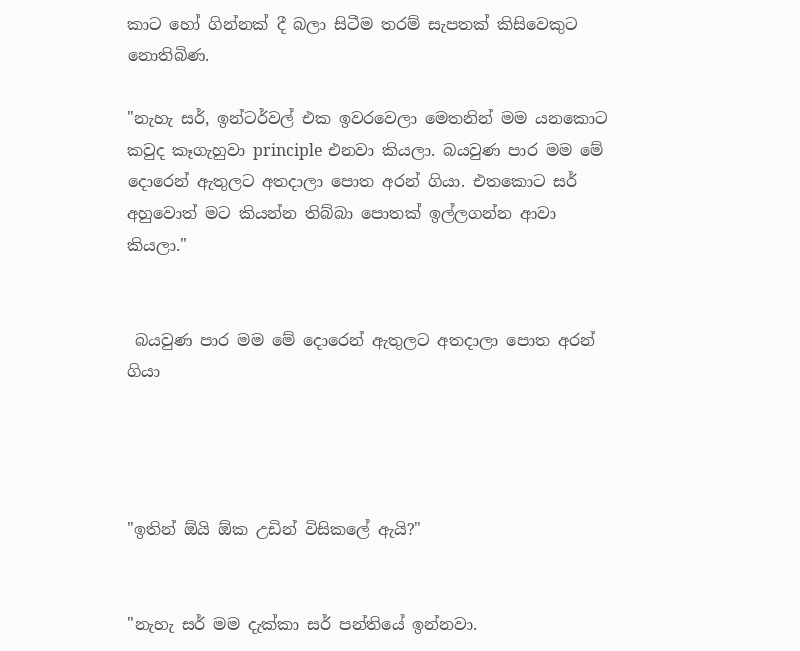කාට හෝ ගින්නක් දී බලා සිටීම තරම් සැපතක් කිසිවෙකුට නොතිබිණ.

"නැහැ සර්, ඉන්ටර්වල් එක ඉවරවෙලා මෙතනින් මම යනකොට කවුද කෑගැහුවා principle එනවා කියලා. බයවුණ පාර මම මේ දොරෙන් ඇතුලට අතදාලා පොත අරන් ගියා. එතකොට සර් අහුවොත් මට කියන්න තිබ්බා පොතක් ඉල්ලගන්න ආවා කියලා."


 බයවුණ පාර මම මේ දොරෙන් ඇතුලට අතදාලා පොත අරන් ගියා




"ඉතින් ඕයි ඕක උඩින් විසිකලේ ඇයි?"


"නැහැ සර් මම දැක්කා සර් පන්තියේ ඉන්නවා.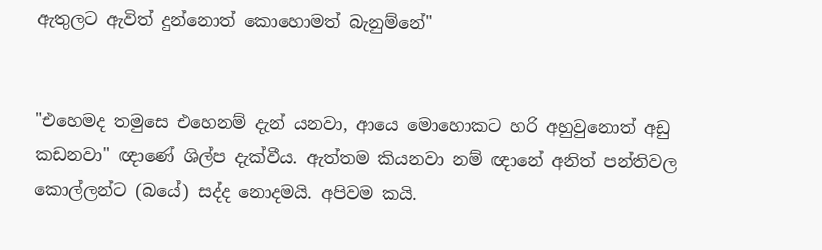ඇතුලට ඇවිත් දුන්නොත් කොහොමත් බැනුම්නේ"


"එහෙමද තමුසෙ එහෙනම් දැන් යනවා, ආයෙ මොහොකට හරි අහුවුනොත් අඩු කඩනවා" ඥාණේ ශිල්ප දැක්වීය. ඇත්තම කියනවා නම් ඥානේ අනිත් පන්තිවල කොල්ලන්ට (බයේ) සද්ද නොදමයි. අපිවම කයි.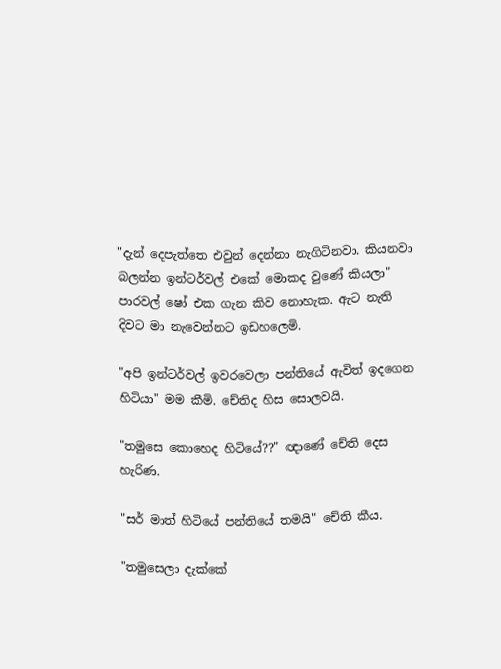"දැන් දෙපැත්තෙ එවුන් දෙන්නා නැගිටිනවා. කියනවා බලන්න ඉන්ටර්වල් එකේ මොකද වුණේ කියලා"
පාරවල් ෂෝ එක ගැන කිව නොහැක. ඇට නැති දිවට මා නැවෙන්නට ඉඩහලෙමි.

"අපි ඉන්ටර්වල් ඉවරවෙලා පන්තියේ ඇවිත් ඉදගෙන හිටියා" මම කීමි. චේතිද හිස සොලවයි.

"තමුසෙ කොහෙද හිටියේ??" ඥාණේ චේති දෙස හැරිණ.

"සර් මාත් හිටියේ පන්තියේ තමයි" චේති කීය.

"තමුසෙලා දැක්කේ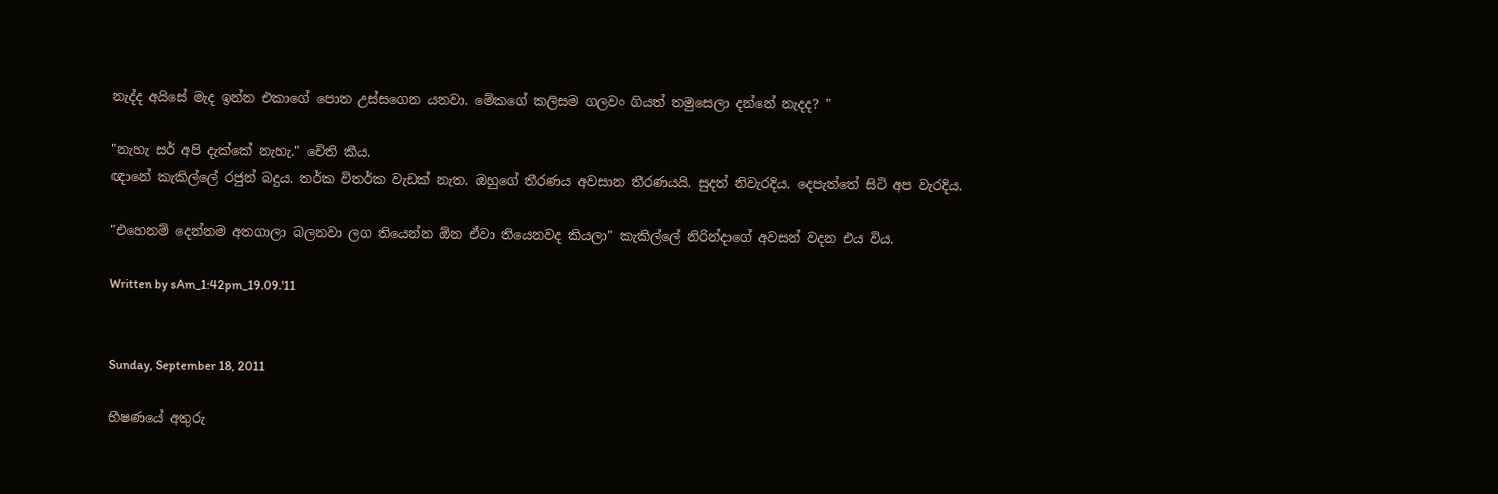නැද්ද අයිසේ මැද ඉන්න එකාගේ පොත උස්සගෙන යනවා. මේකගේ කලිසම ගලවං ගියත් තමුසෙලා දන්නේ නැදද? "

"නැහැ සර් අපි දැක්කේ නැහැ." චේති කීය.
ඥානේ කැකිල්ලේ රජුන් බදුය. තර්ක විතර්ක වැඩක් නැත. ඔහුගේ තීරණය අවසාන තීරණයයි. සුදත් නිවැරදිය. දෙපැත්තේ සිටි අප වැරදිය.

"එහෙනම් දෙන්නම අතගාලා බලනවා ලග තියෙන්න ඕන ඒවා තියෙනවද කියලා" කැකිල්ලේ නිරින්දාගේ අවසන් වදන එය විය.

Written by sAm_1:42pm_19.09.'11


Sunday, September 18, 2011

භීෂණයේ අතුරු‍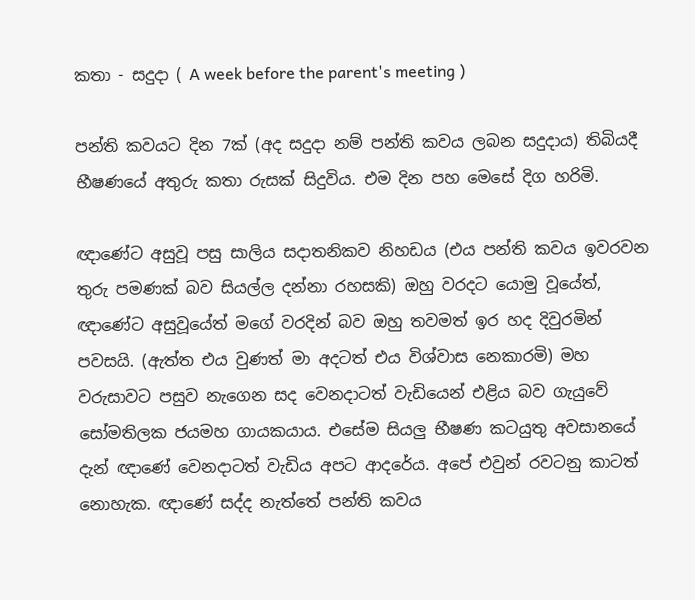කතා - සදුදා ( A week before the parent's meeting )

පන්ති කවයට දින 7ක් (අද සදුදා නම් පන්ති කවය ලබන සදුදාය) තිබියදී භීෂණයේ අතුරු කතා රුසක් සිදුවිය. එම දින පහ මෙසේ දිග හරිමි.

ඥාණේට අසුවූ පසු සාලිය සදාතනිකව නිහඩය (එය පන්ති කවය ඉවරවන තුරු පමණක් බව සියල්ල දන්නා රහසකි) ඔහු වරදට යොමු වූයේත්, ඥාණේට අසුවූයේත් මගේ වරදින් බව ඔහු තවමත් ඉර හද දිවුරමින් පවසයි. (ඇත්ත එය වුණත් මා අදටත් එය විශ්වාස නෙකාරමි) මහ වරුසාවට පසුව නැගෙන සද වෙනදාටත් වැඩියෙන් එළිය බව ගැයුවේ සෝමතිලක ජයමහ ගායකයාය. එසේම සියලු භීෂණ කටයුතු අවසානයේ දැන් ඥාණේ වෙනදාටත් වැඩිය අපට ආ‍දරේය. අපේ එවුන් ර‍වටනු කාටත් නොහැක. ඥාණේ සද්ද නැත්තේ පන්ති කවය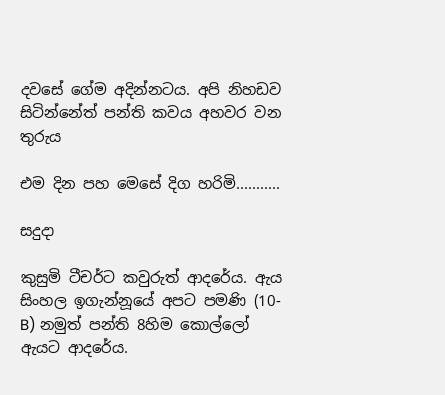දවසේ ගේම අදින්නටය. අපි නිහඩව සි‍ටින්නේත් පන්ති කවය අහවර වන තුරුය

එම දින පහ මෙසේ දිග හරිමි...........

සදුදා

කුසුමි ටීචර්ට කවුරුත් ආදරේය. ඇය සිංහල ඉගැන්නූයේ අප‍ට පමණි (10-B) නමුත් පන්ති 8හිම කොල්ලෝ ඇයට ආදරේය.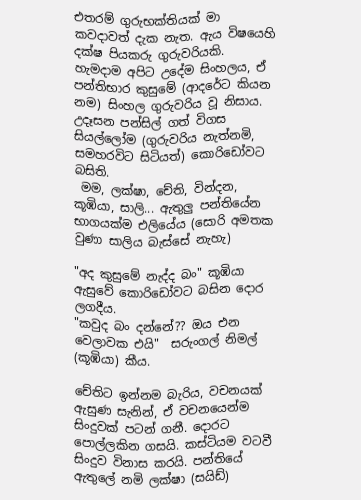එතරම් ගුරුභක්තියක් මා කවදාවත් දැක නැත. ඇය විෂයෙහි දක්ෂ පියකරු ගුරුවරියකි. හැමදාම අපිට උදේම සිංහලය, ඒ පන්තිභාර කුසුමේ (ආදරේට කියන නම) සිංහල ගුරුවරිය වූ නිසාය. උ‍දෑසන පන්සිල් ගත් විගස සියල්ලෝම (ගුරුවරිය නැත්නමි, සමහරවිට සිටියත්) කොරිඩෝවට බසිති.
 මම, ලක්ෂා, චේති, වින්දන, කූඹියා, සාලි... ඇතුලු පන්තියේන භාගයක්ම එලියේය (සොරි අමතක වුණා සාලිය බැස්සේ නැහැ)

"අද කුසුමේ නැද්ද බං" කූඹියා ඇසුවේ කොරිඩෝවට බසින දොර ලගදීය.
"කවුද බං ද‍න්නේ?? ඔය එන වෙලාවක එයි"  සරුංගල් නිමල් (කූඹියා) කීය.

චේතිට ඉන්නම බැරිය, වචනයක් ඇසුණ සැනින්, ඒ වචනයෙන්ම සිංදුවක් පටන් ගනී. දොරට පොල්ලකින ගසයි. කස්ටියම වටවී සිංදුව විනාස කරයි. පන්තියේ ඇතුලේ නමි ලක්ෂා (සයිඩ්)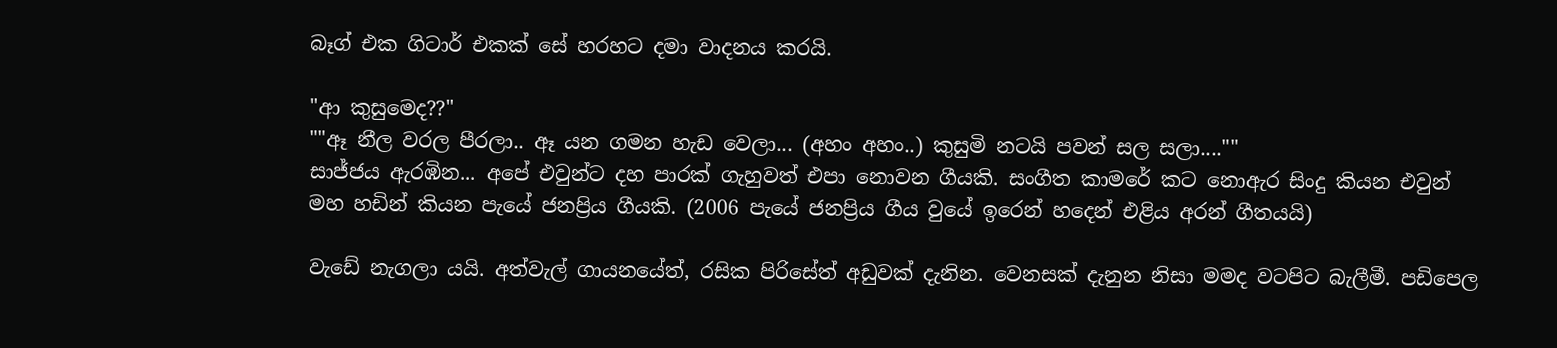බෑග් එක ගිටාර් එකක් ‍සේ හරහට දමා වාදනය කරයි.

"ආ කුසුමෙද??"
""ඈ නීල වරල පීරලා.. ඈ යන ගමන හැ‍ඩ වෙලා... (අහං අහං..) කුසුමි නටයි පවන් සල සලා....""
සාජ්ජය ඇරඹින... අපේ එවුන්ට දහ පාරක් ගැහුවත් එපා නොවන ගීයකි. සංගීත කාමරේ කට නොඇර සිංදු කියන එවුන් මහ හඩින් කියන පැයේ ජනප්‍රිය ගීයකි. (2006 පැයේ ජනප්‍රිය ගීය වුයේ ඉරෙන් හදෙන් එළිය අරන් ගීතයයි)

වැඩේ නැගලා යයි. අත්වැල් ගාය‍නයේත්, රසික පිරිසේත් අඩුවක් දැනින. වෙනසක් දැනුන නිසා මමද වටපිට බැලීමී. පඩිපෙල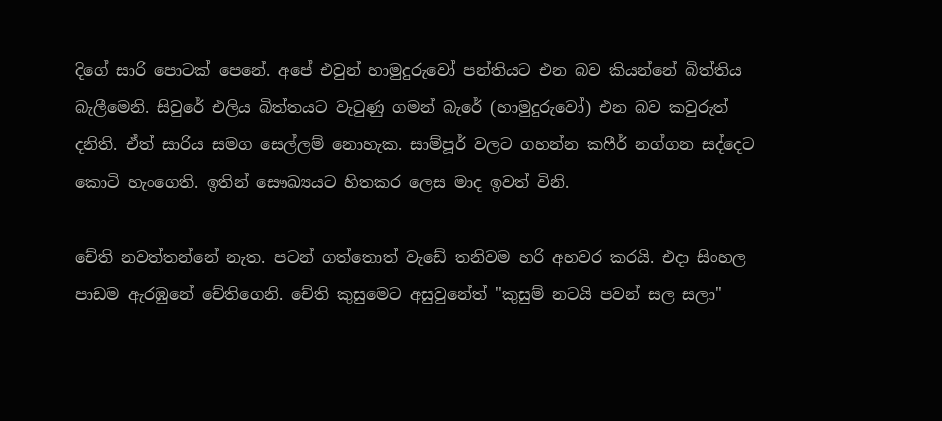දිගේ සාරි පොටක් පෙනේ. අපේ එවුන් හාමුදුරුවෝ පන්තියට එන බව කියන්නේ බිත්තිය බැලීමෙනි. සිවුරේ එලිය බිත්තයට වැ‍ටුණු ගමන් බැරේ (හාමුදුරුවෝ) එන බව කවුරුත් දනිති. ඒත් සාරිය සමග සෙල්ලම් නොහැක. සාම්පූර් වලට ගහන්න කෆීර් නග්ගන සද්දෙට කොටි හැංගෙති. ඉතින් ‍සෞඛ්‍යයට හිතකර ලෙස මාද ඉවත් විනි.

චේති නවත්තන්නේ නැත. පටන් ගත්තොත් වැඩේ තනිවම හරි අහවර කරයි. එදා සිංහල පාඩම ඇරඹුනේ චේතිගෙනි. චේති කු‍සුමෙට අසු‍වුනේත් "කුසුම් නටයි පවන් සල සලා"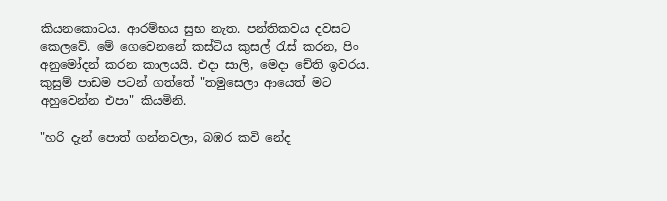කියනකොටය. ආරම්භය සුභ නැත. පන්තිකවය දවසට කෙලවේ. මේ ගෙවෙනනේ කස්ටිය කුසල් රැස් කරන, පිං අනුමෝදන් කරන කාලයයි. එදා සාලි, මෙදා චේති ඉවරය. කුසුම් පාඩම පටන් ගත්තේ "තමුසෙලා ආයෙත් මට අහුවෙන්න එපා" කියමිනි.

"හරි දැන් පොත් ගන්නවලා, බඹර කවි නේද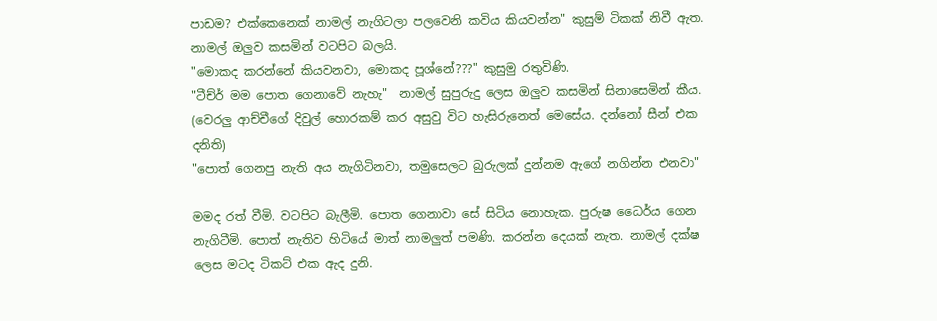පාඩම? එක්කෙනෙක් නාමල් නැගිටලා පලවෙනි කවිය කියවන්න" කුසුම් ටිකක් නිවී ඇත. නාමල් ඔලුව කසමින් වටපිට බලයි.
"මොකද කරන්නේ කියවනවා, මොකද පූශ්නේ???" කුසුමු රතුවිණි.
"ටීච්ර් මම පොත ගෙනාවේ නැහැ"  නාමල් සුපුරුදු ලෙස ඔලුව කසමින් සිනාසෙමින් කීය. (වෙරලු ආච්චීගේ දිවුල් හොරකම් කර අසුවු විට හැසිරුනෙත් මෙසේය. දන්නෝ සීන් එක දනිති)
"පොත් ගෙනපු නැති අය නැගිටිනවා, තමුසෙලට බුරුලක් දුන්නම ඇගේ නගින්න එනවා"

මමද රත් වීමි. වටපිට බැලීමි. පොත ගෙනාවා සේ සි‍ටිය නොහැක. පුරුෂ ධෛර්ය ගෙන නැගිටීමි. පොත් නැතිව හිටියේ මාත් නාමලුත් පමණි. කරන්න දෙයක් නැත. නාමල් දක්ෂ ලෙස මටද ටිකට් එක ඇද දුනි.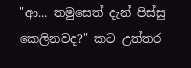"ආ... තමුසෙත් දැන් පිස්සු කෙලිනවද?" කට උත්තර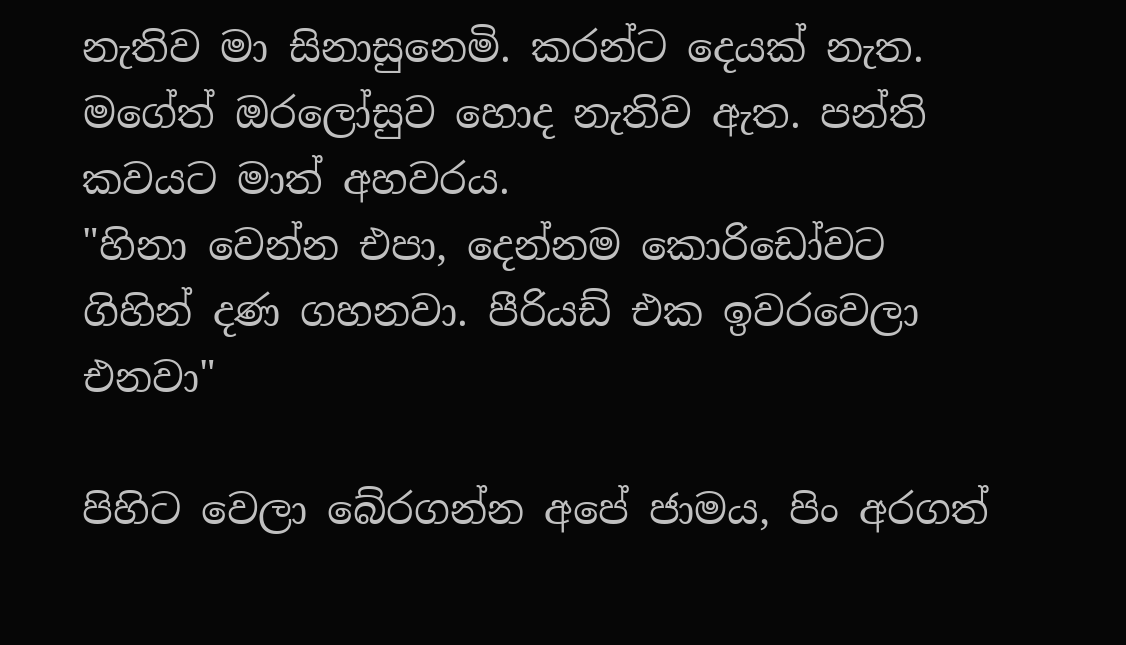නැතිව මා සිනාසුනෙමි. කරන්ට දෙයක් නැත. මගේත් ඔරලෝසුව හොද නැතිව ඇත. පන්ති කවයට මාත් අහවරය.
"හිනා වෙන්න එපා, දෙන්නම කොරිඩෝවට ගිහින් දණ ගහනවා. පීරියඩ් එක ඉවරවෙලා එනවා"

පිහිට වෙලා බේරගන්න අපේ ජාමය, පිං අරගත්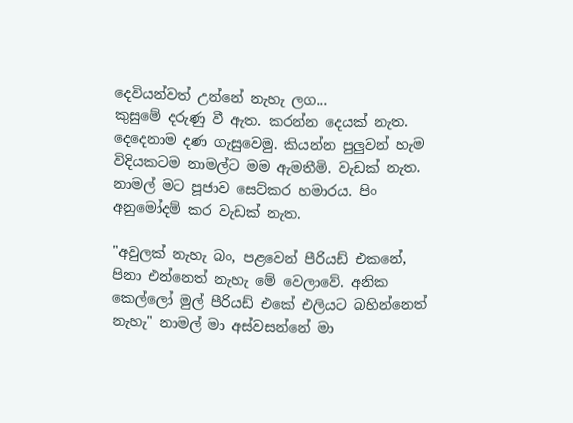දෙවියන්වත් උන්නේ නැහැ ලග...
කුසුමේ දරුණු වී ඇත. කරන්න දෙයක් නැත. දෙදෙනාම දණ ගැසුවෙමු. කියන්න පුලුවන් හැම විදියකටම නාමල්ට මම ඇමතීමි. වැඩක් නැත. නාමල් මට පූජාව සෙට්කර හමාරය. පිං අනුමෝදම් කර වැඩක් නැත.

"අවුලක් නැහැ බං, පළවෙන් පීරියඩ් එකනේ, පිනා එන්නෙත් නැහැ මේ වෙලාවේ. අනික කෙල්ලෝ මුල් පී‍රියඩ් එකේ එලියට බහින්නෙත් නැහැ" නාමල් මා අස්වසන්නේ මා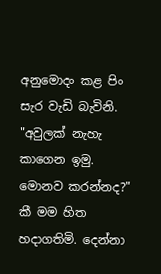අනුමොදං කළ පිං සැර වැඩි බැවිනි.
"අවුලක් නැහැ කාගෙන ඉමු. මොනව කරන්නද?" කී මම හිත හදාගතිමි. දෙන්නා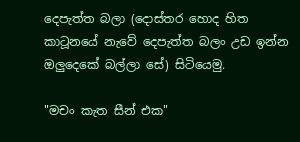දෙපැත්ත බලා (දොස්තර හොද හිත කාටූනයේ නැවේ දෙපැත්ත බලං උඩ ඉන්න ඔලුදෙකේ බල්ලා සේ) සිටියෙමු.

"මචං කැත සීන් එක"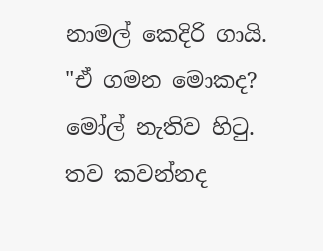නාමල් කෙදිරි ගායි.
"ඒ ගමන මොකද? මෝල් නැතිව හිටු. තව කවන්නද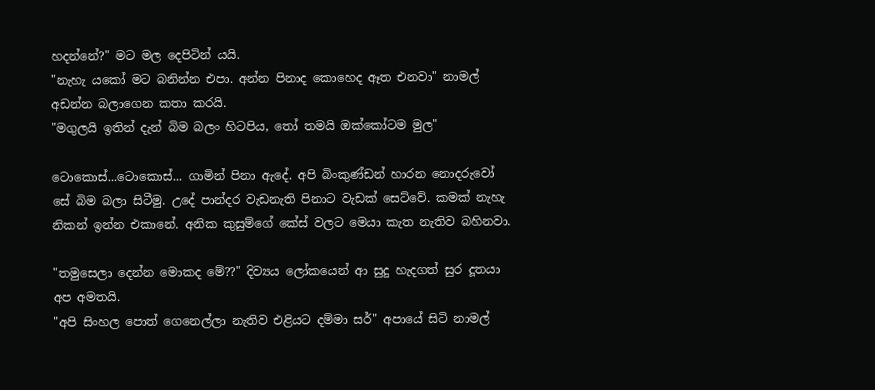හදන්නේ?" මට මල දෙපිටින් යයි.
"නැහැ යකෝ මට බනින්න එපා. අන්න පිනාද කොහෙද ඈත එනවා" නාමල් අඩන්න බලාගෙන කතා කරයි.
"මගුලයි ඉතින් දැන් බිම බලං හිටපිය, තෝ තමයි ඔක්කෝටම මුල"

ටොකොස්...ටොකොස්... ගාමින් පිනා ඇදේ. අපි බිංකුණ්ඩන් හාරන නොදරුවෝ සේ බිම බලා සිටීමු. උදේ පාන්දර වැඩනැති පිනාට වැඩක් සෙට්වේ. කමක් නැහැ නිකන් ඉන්න එකානේ. අනික කුසුම්ගේ කේස් වලට මෙ‍යා කැත නැතිව බහිනවා.

"තමුසෙලා දෙන්න මොක‍ද මේ??" දිව්‍ය‍ය ලෝකයෙන් ආ සුදු හැදගත් සුර දූතයා අප අමතයි.
"අපි සිංහල පොත් ගෙනෙල්ලා නැතිව එළියට දම්මා සර්" අපායේ සිටි නාමල්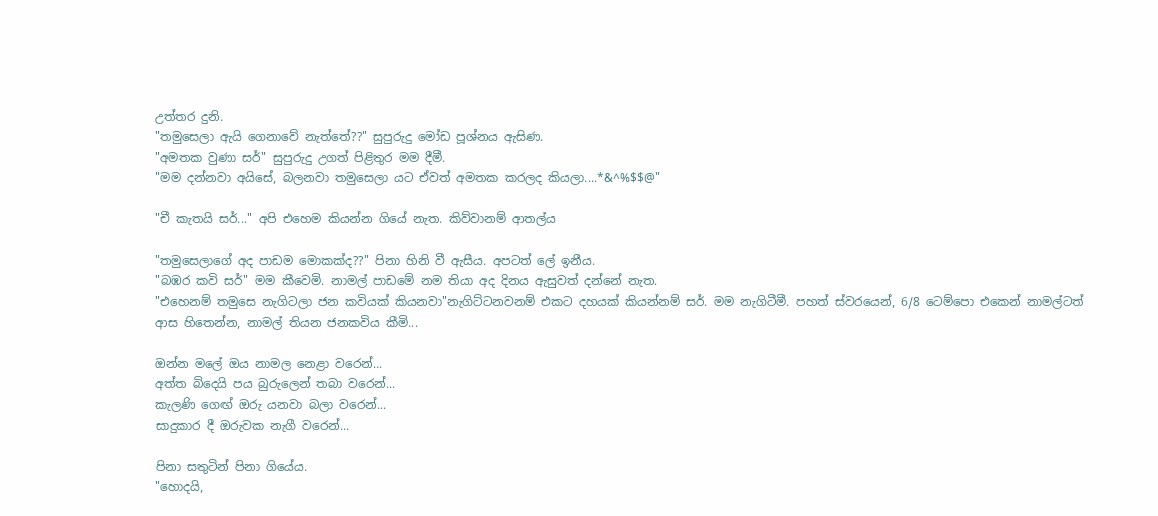උත්තර දුනි.
"තමුසෙලා ඇයි ගෙනාවේ නැත්තේ??" සුපුරුදු මෝඩ පූශ්නය ඇසිණ.
"අමතක වුණා සර්" සුපුරුදු උගත් පිළිතුර මම දීමී.
"මම දන්නවා අයිසේ, බලනවා තමුසෙලා යට ඒවත් අමතක කරලද කියලා....*&^%$$@"

"චී කැතයි සර්..." අපි එහෙම කියන්න ගියේ නැත. කිව්වානම් ආතල්ය

"තමුසෙලාගේ අද පාඩම මොකක්ද??" පිනා හිනි වී ඇසීය. අපටත් ලේ ඉනීය.
"බඹර කවි සර්" මම කීවෙමි. නාමල් පාඩමේ නම තියා අද දිනය ඇසුවත් දන්නේ නැත.
"එහෙනම් තමුසෙ නැගිටලා ජන කවියක් කියනවා"නැගිට්ටනවනම් එකට දහයක් කියන්නම් සර්. මම නැගිටීමී. පහත් ස්වරයෙන්, 6/8 ටෙම්පො එකෙන් නාමල්ටත් ආස හිතෙන්න, නාමල් තියන ජනකවිය කීමි...

ඔන්න මලේ ඔය නාමල නෙළා වරෙන්...
අත්ත බිදෙයි පය බුරුලෙන් තබා වරෙන්...
කැලණි ග‍ෙඟ් ඔරු යනවා බලා වරෙන්...
සාදුකාර දී ඔරුවක නැගී වරෙන්...

පිනා සතුටින් පිනා ගියේය.
"හොදයි,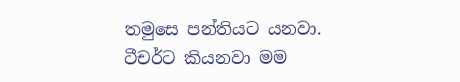තමුසෙ පන්තියට යනවා. ටීචර්ට කියනවා මම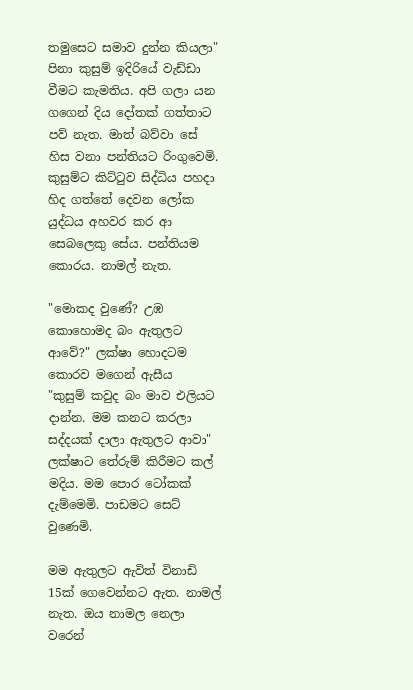තමුසෙට සමාව දුන්න කියලා" පිනා කුසුම් ඉදිරියේ වැඩ්ඩා වීමට කැමතිය. අපි ගලා යන ගගෙන් දිය දෝතක් ගත්තාට පව් නැත. මාත් බව්වා සේ හිස වනා පන්තියට රිංගුවෙමි. කුසුම්ට කිට්ටුව සිද්ධිය පහදා හිද ගත්තේ දෙවන ලෝක යුද්ධය අහවර කර ආ සෙබලෙකු සේය. පන්තියම කොරය. නාමල් නැත.

"මොකද වුණේ? උඹ කොහොමද බං ඇතුලට ආවේ?" ලක්ෂා හොදටම කොරව මගෙන් ඇසීය
"කුසුම් කවුද බං මාව එලියට දාන්න. මම කනට කරලා සද්දයක් දාලා ඇතුලට ආවා" ලක්ෂාට තේරුම් කිරීමට කල් මදිය. මම පොර ටෝකක් දැම්මෙමි. පාඩමට සෙට් වුණෙමි.

මම ඇතුලට ඇවිත් විනාඩි 15ක් ගෙවෙන්නට ඇත. නාමල් නැත. ඔය නාමල නෙලා වරෙන්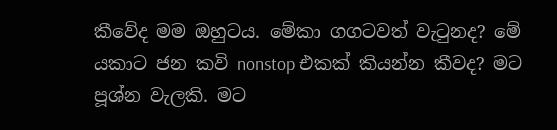කීවේද මම ඔහුටය. මේකා ගගටවත් වැටුනද? මේ යකාට ජන කවි nonstop එකක් කියන්න කීවද? මට පූශ්න වැලකි. මට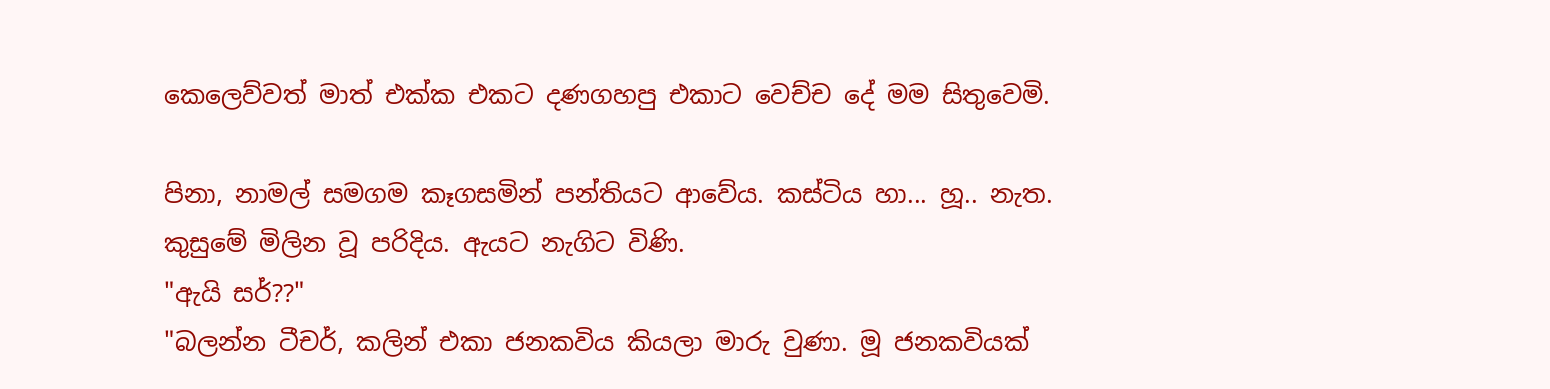කෙලෙව්වත් මාත් එක්ක එකට දණගහපු එකාට වෙච්ච දේ මම සිතුවෙමි.

පිනා, නාමල් සමගම කෑගසමින් පන්තියට ආවේය. කස්ටිය හා... හූ.. නැත. කුසුමේ මිලින වූ පරිදිය. ඇයට නැගිට විණි.
"ඇයි සර්??"
"බලන්න ටීචර්, කලින් එකා ජනකවිය කියලා මාරු වුණා. මූ ජනකවියක්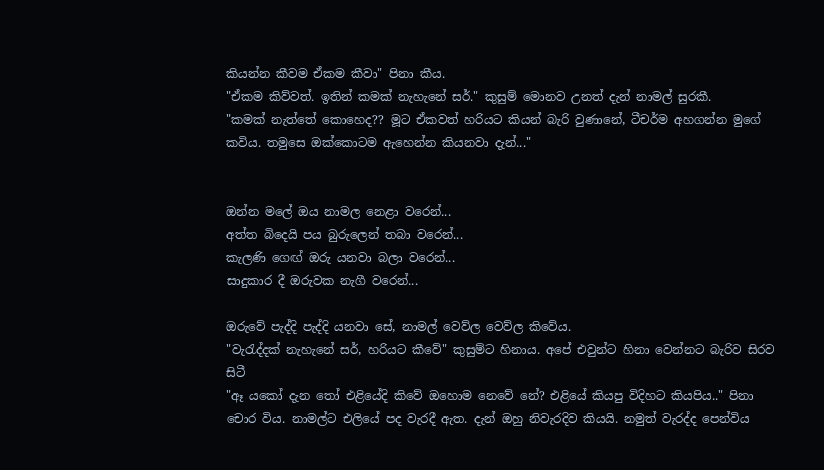කියන්න කීවම ඒකම කීවා" පිනා කීය.
"ඒකම කිව්වත්. ඉතින් කමක් නැහැනේ සර්." කුසුම් මොනව උනත් දැන් නාමල් සුරකී.
"කමක් නැත්තේ කොහෙද?? මූට ඒකවත් හරියට කියන් බැරි වුණානේ, ටීචර්ම අහගන්න මුගේ කවිය. තමුසෙ ඔක්කොටම ඇහෙන්න කියනවා දැන්..."


ඔන්න මලේ ඔය නාමල නෙළා වරෙන්...
අත්ත බිදෙයි පය බුරුලෙන් තබා වරෙන්...
කැලණි ග‍ෙඟ් ඔරු යනවා බලා වරෙන්...
සාදුකාර දී ඔරුවක නැගී වරෙන්...

ඔරුවේ පැද්දි පැද්දි යනවා සේ, නාමල් වෙව්ල වෙව්ල කිවේය.
"වැරැද්දක් නැහැනේ සර්, හරියට කීවේ" කුසුම්ට හිනාය. අපේ එවුන්ට හිනා වෙන්නට බැරිව සිරව සිටී
"ඈ යකෝ දැන තෝ එළියේදි කිවේ ‍ඔහොම නෙවේ නේ? එළියේ කියපු විදිහට කියපිය.." පිනා චොර විය. නාමල්ට එලියේ පද වැරදී ඇත. දැන් ඔහු නිවැරදිව කියයි. නමුත් වැරද්ද පෙන්විය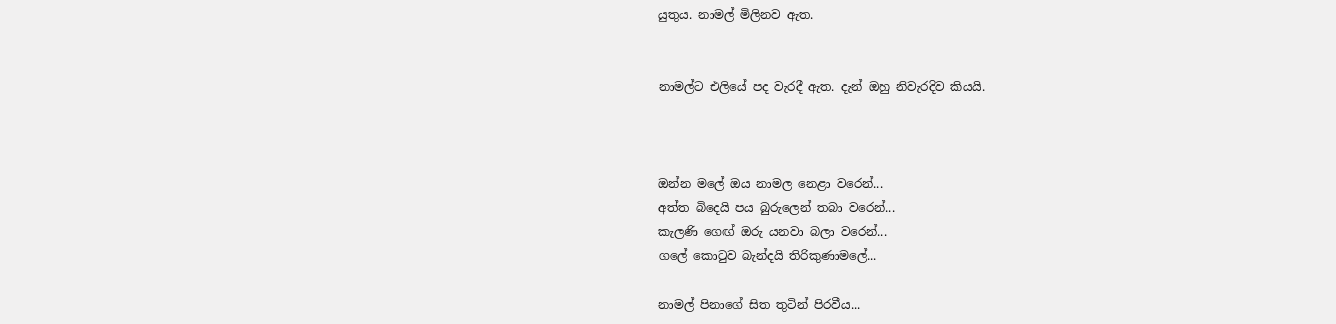යුතුය. නාමල් මිලිනව ඇත.


නාමල්ට එලියේ පද වැරදී ඇත. දැන් ඔහු නිවැරදිව කියයි.



ඔන්න මලේ ඔය නාමල නෙළා වරෙන්...
අත්ත බිදෙයි පය බුරුලෙන් තබා වරෙන්...
කැලණි ග‍ෙඟ් ඔරු යනවා බලා වරෙන්...
ගලේ කොටුව බැන්දයි තිරිකුණාමලේ...

නාමල් පිනාගේ සිත තුටින් පිරවීය...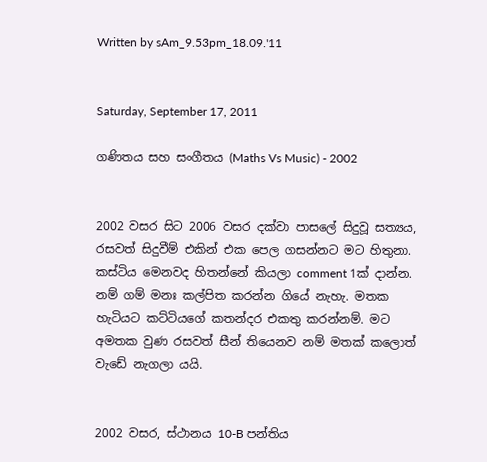Written by sAm_9.53pm_18.09.'11


Saturday, September 17, 2011

ගණිතය සහ සංගීතය (Maths Vs Music) - 2002


2002 වසර සිට 2006 වසර දක්වා පාසලේ සිදුවූ සත්‍ය‍ය, රසවත් සිදුවීම් එකින් එක පෙල ගසන්නට මට හිතුනා. කස්ටිය මෙනවද හිතන්නේ කියලා comment 1ක් දාන්න. නම් ගම් මනඃ කල්පිත කරන්න ගියේ නැහැ. මතක හැටියට කට්ටියගේ කතන්දර එකතු කරන්නම්. මට අමතක වුණ රසවත් සීන් තියෙනව නම් මතක් කලොත් වැඩේ නැගලා යයි.


2002 වසර, ස්ථානය 10-B පන්තිය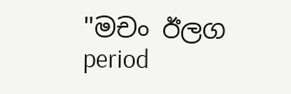"මචං ඊලග period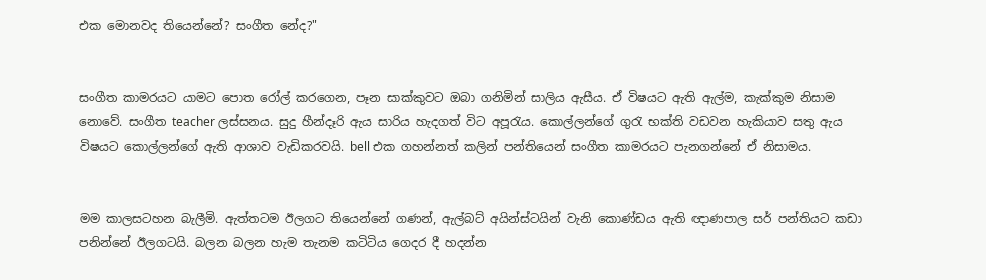එක මොනවද තියෙන්නේ? සංගීත නේද?"


සංගීත කාමරයට යාමට පොත රෝල් කරගෙන, පෑන සාක්කුවට ඔබා ගනිමින් සාලිය ඇසීය. ඒ විෂයට ඇති ඇල්ම, කැක්කුම නිසාම නොවේ. සංගීත teacher ලස්සනය. සුදු හීන්දෑරි ඇය සාරිය හැදගත් විට අපූරැය. කොල්ලන්ගේ ගුරැ භක්ති වඩවන හැකියාව සතු ඇය විෂයට කොල්ලන්ගේ ඇති ආශාව වැඩිකරවයි. bell එක ගහන්නත් කලින් පන්තියෙන් සංගීත කාමරයට පැනගන්නේ ඒ නිසාමය.


මම කාලසටහන බැලීමි. ඇත්තටම ඊලගට තියෙන්නේ ගණන්, ඇල්බට් අයින්ස්ටයින් වැනි කොණ්ඩය ඇති ඥාණපාල සර් පන්තියට කඩා පනින්නේ ඊලගටයි. බලන බලන හැම තැනම කටිටිය ගෙදර දී හදන්න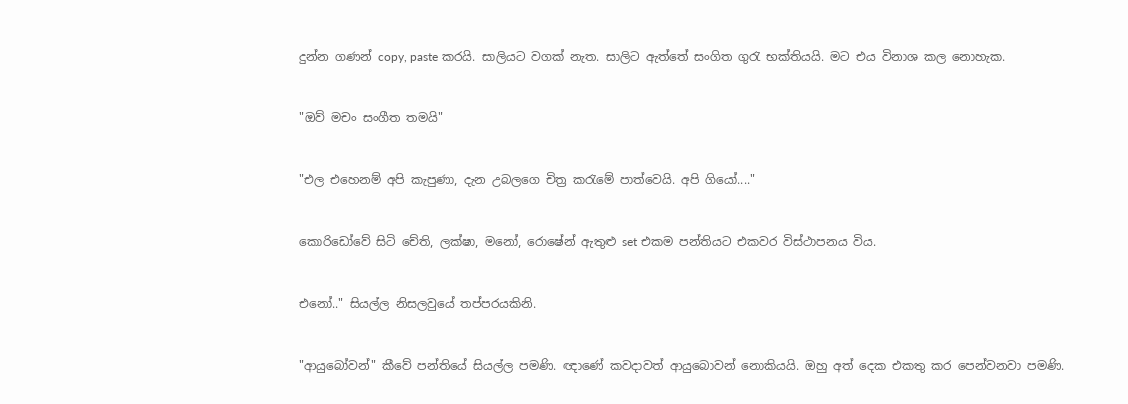දුන්න ගණන් copy, paste කරයි. සාලියට වගක් නැත. සාලිට ඇත්තේ සංගිත ගුරැ භක්තියයි. මට එය විනාශ කල නොහැක.


"ඔව් මචං සංගීත තමයි"


"එල එහෙනම් අපි කැපුණා, දැන උබලගෙ චිත්‍ර කරැමේ පාත්වෙයි. අපි ගියෝ...."


කොරිඩෝවේ සිටි චේති, ලක්ෂා, මනෝ, රොෂේන් ඇතුළු set එකම පන්තියට එකවර විස්ථාපනය විය.


එනෝ.." සියල්ල නිසලවුයේ තප්පරයකිනි.


"ආයුබෝවන්" කීවේ පන්තියේ සියල්ල පමණි. ඥා‍ණේ කවදාවත් ආයුබොවන් නොකියයි. ඔහු අත් දෙක එකතු කර පෙන්වනවා පමණි.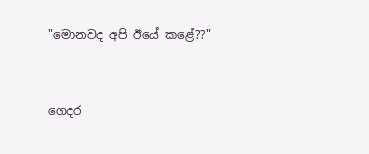"මොනවද අපි ඊයේ කළේ??"


ගෙදර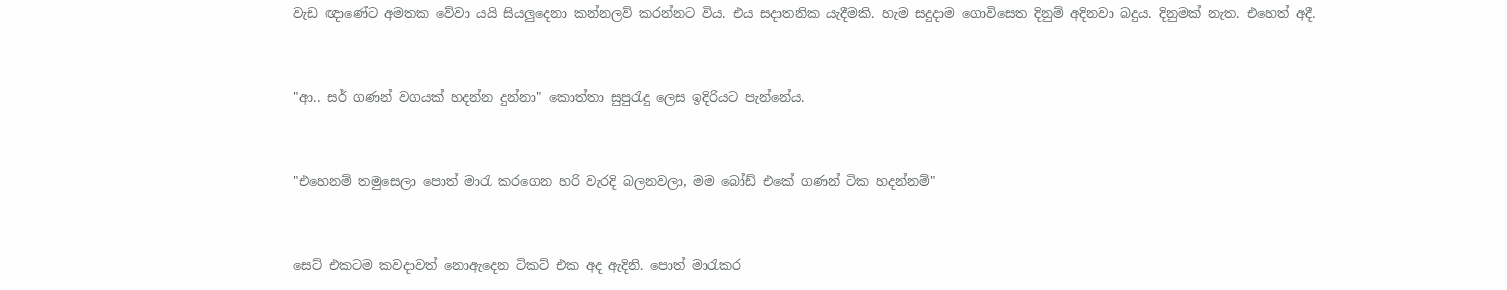වැඩ ඥාණේට අමතක වේවා යයි සියලුදෙනා කන්නලව් කරන්නට විය. එය සදාතනික යැදීමකි. හැම සදුදාම ගොවිසෙත දිනුම් අදිනවා බදුය. දිනුමක් නැත. එහෙත් අදී.


"ආ.. සර් ගණන් වගයක් හදන්න දුන්නා" කොත්තා සුපුරැදු ලෙස ඉදිරියට පැන්නේය.


"එහෙනම් තමුසෙලා පොත් මාරැ කරගෙන හරි වැරදි බලනවලා, මම බෝඩ් ‍එකේ ගණන් ටික හදන්නම්"


සෙට් එකටම කවදාවත් නොඇදෙන ටිකට් එක අද ඇදිනි. පොත් මාරැකර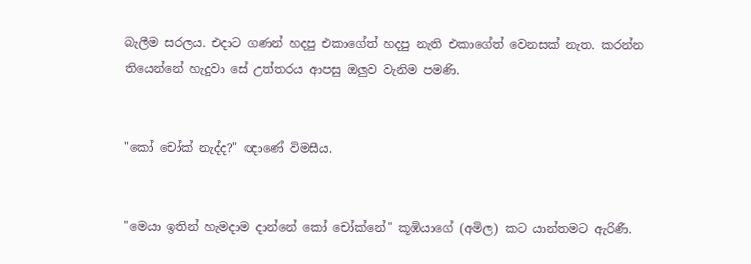බැලීම සරලය. එදාට ගණන් හදපු එකාගේත් හදපු නැති එකාගේත් වෙනසක් නැත. කරන්න තියෙන්නේ හැදුවා සේ උත්තරය ආපසු ඔලුව වැනිම පමණි.


"කෝ චෝක් නැද්ද?" ඥාණේ විමසීය.


"මෙයා ඉතින් හැමදාම දාන්නේ කෝ චෝක්නේ" කූඹියාගේ (අමිල) කට යාන්තමට ඇරිණී.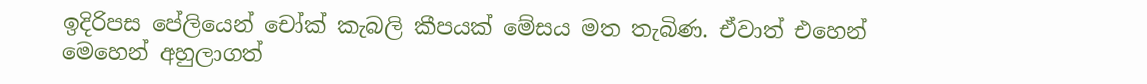ඉදිරිපස පේලියෙන් චෝක් කැබලි කීපයක් මේසය මත තැබිණ. ඒවාත් එහෙන් මෙහෙන් අහුලාගත්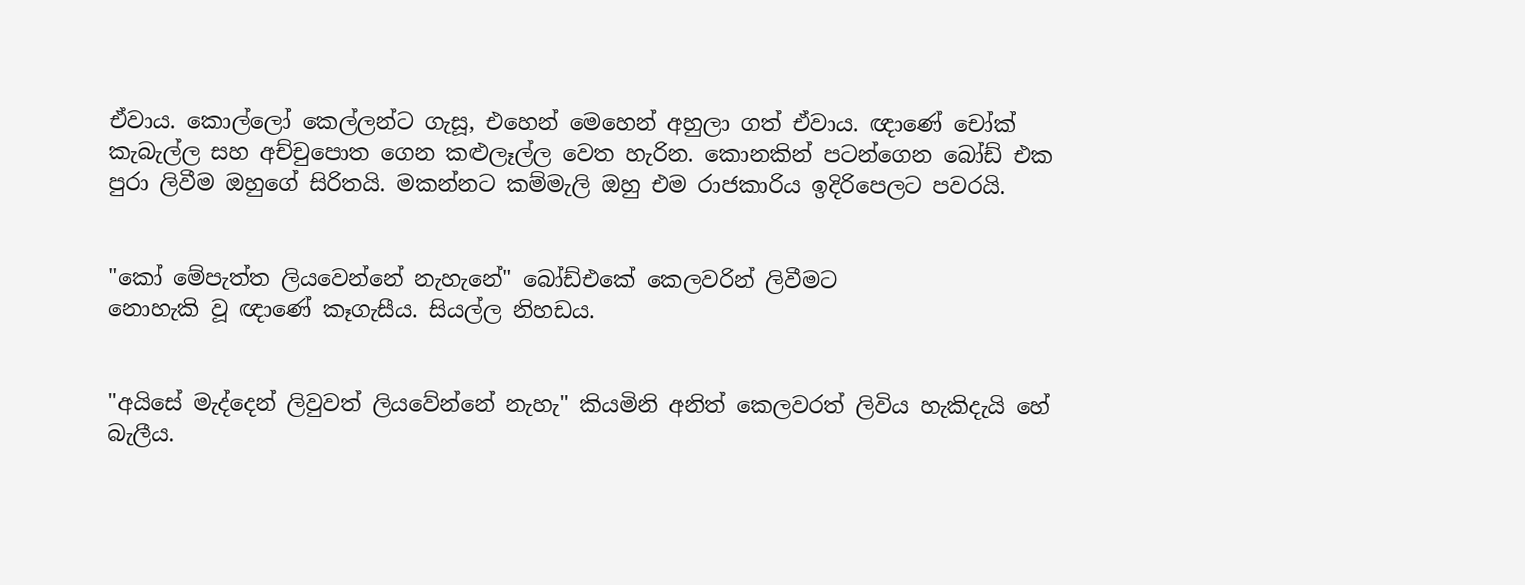ඒවාය. කොල්ලෝ කෙල්ලන්ට ගැසූ, එහෙන් මෙහෙන් අහුලා ගත් ඒවාය. ඥාණේ චෝක් කැබැල්ල සහ අච්චුපොත ගෙන කළුලෑල්ල වෙත හැරින. කොනකින් පටන්ගෙන බෝඩ් එක පුරා ලිවීම ඔහුගේ සිරිතයි. මකන්නට කම්මැලි ඔහු එම රාජකාරිය ඉදිරිපෙලට පවරයි.


"කෝ මේපැත්ත ලියවෙන්නේ නැහැනේ" බෝඩ්‍එකේ කෙලවරින් ලිවීමට
නොහැකි වූ ඥාණේ කෑගැසීය. සියල්ල නිහඩය.


"අයිසේ මැද්දෙන් ලිවුවත් ලියවේන්නේ නැහැ" කියමිනි අනිත් කෙලවරත් ලිවිය හැකිදැයි හේ බැලීය.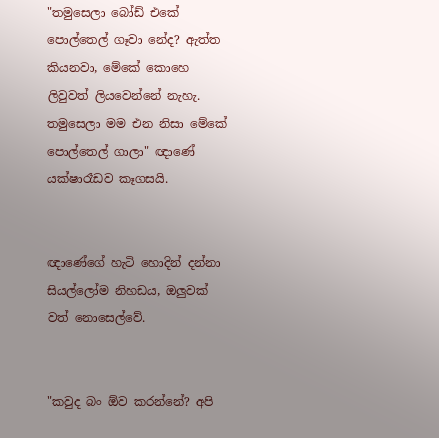"තමුසෙලා බෝ‍ඩ් එකේ පොල්තෙල් ගෑවා නේද? ඇත්ත කියනවා, මේකේ කොහෙ ලිවුවත් ලියවෙන්නේ නැහැ. තමුසෙලා මම එන නිසා මේකේ පොල්තෙල් ගාලා" ඥාණේ යක්ෂාරෑඩව කෑගසයි.


ඥාණේගේ හැටි හොදින් දන්නා සියල්ලෝම නිහ‍ඩය, ඔලුවක් වත් නොසෙල්වේ.


"කවුද බං ඕව කරන්නේ? අපි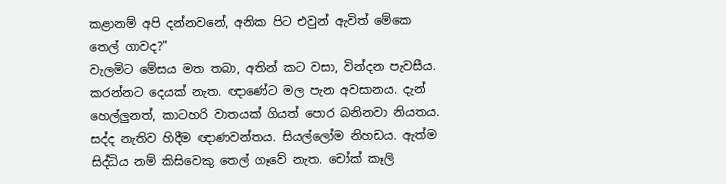කළානම් අපි දන්නවනේ, අනික පිට එවුන් ඇවිත් මේකෙ තෙල් ගාවද?"
වැලමිට මේසය මත තබා, අතින් කට වසා, වින්දන පැවසීය. කරන්නට දෙයක් නැත. ඥාණේට මල පැන අවසානය. දැන් හෙල්ලුනත්, කාටහරි වාතයක් ගියත් පොර බනිනවා නියතය. සද්ද නැතිව හිදීම ඥාණවන්තය. සියල්ලෝම නිහඩය. ඇත්ම සිද්ධිය නම් කි‍සිවෙකු තෙල් ගෑවේ නැත. චෝක් කෑලි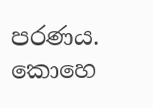පරණය. කොහෙ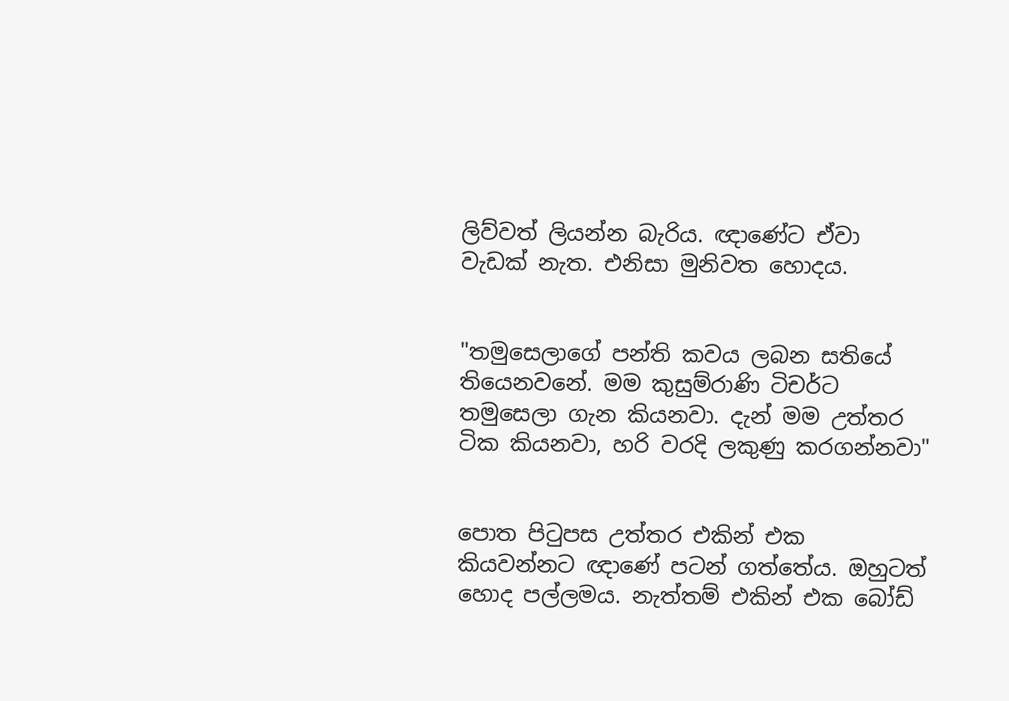ලිව්වත් ලියන්න බැරිය. ඥාණේට ඒවා වැඩක් නැත. එනිසා මුනිවත හොදය.


"තමුසෙලාගේ පන්ති කවය ලබන සතියේ තියෙනවනේ. මම කුසුම්රාණි ටිචර්ට තමුසෙලා ගැන කියනවා. දැන් මම උත්තර ටික කියනවා, හරි වරදි ලකුණු කරගන්නවා"


පොත පිටුපස උත්තර එකින් එක කියවන්නට ඥාණේ පටන් ගත්තේය. ඔහුටත් හොද පල්ලමය. නැත්තම් එකින් එක බෝඩ්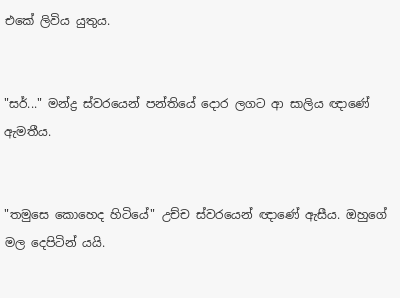එකේ ලි‍විය යුතුය.


"සර්..." මන්ද්‍ර ස්වරයෙන් පන්තියේ දොර ලගට ආ සාලිය ඥාණේ ඇමතීය.


"තමුසෙ‍ කොහෙද හිටියේ" උච්ච ස්වරයෙන් ඥාණේ ඇසීය. ඔහුගේ මල දෙපිටින් යයි.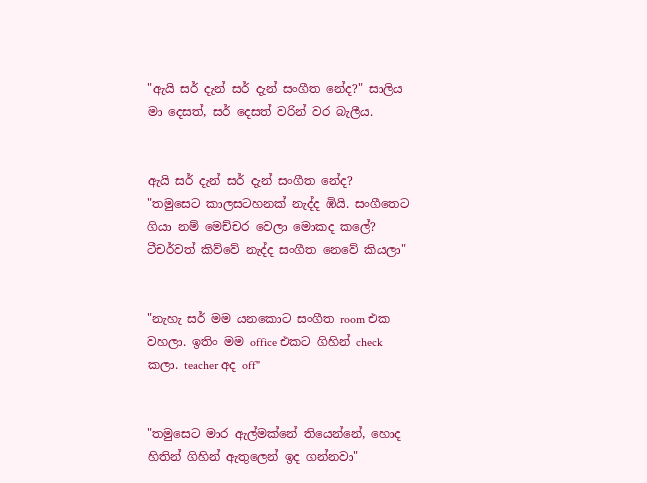"ඇයි සර් දැන් සර් දැන් සංගීත නේද?" සාලිය මා දෙසත්, සර් දෙසත් වරින් වර බැලීය.


ඇයි සර් දැන් සර් දැන් සංගීත නේද?
"තමුසෙට කාලසටහනක් නැද්ද ඹියි. සංගීතෙට ගියා නම් මෙච්චර වෙලා මොකද කලේ? ටීචර්වත් කිව්වේ නැද්ද සංගීත නෙවේ කියලා"


"නැහැ සර් මම යනකොට සංගීත room එක වහලා. ඉතිං මම office එකට ගිහින් check කලා. teacher අද off"


"තමුසෙට මාර ඇල්මක්නේ තියෙන්නේ, හොද හිතින් ගිහින් ඇතුලෙන් ඉද ගන්නවා"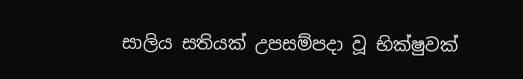සාලිය සතියක් උපසම්පදා වූ භික්ෂුවක්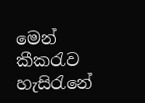මෙන් කීකරැව හැසිරැනේ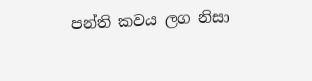පන්ති කවය ලග නිසා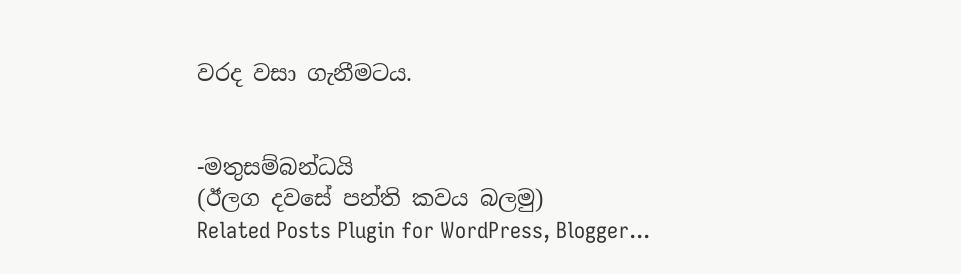වරද වසා ගැනීමටය.


-මතුසම්බන්ධයි
(ඊලග දවසේ පන්ති කවය බලමු)
Related Posts Plugin for WordPress, Blogger...